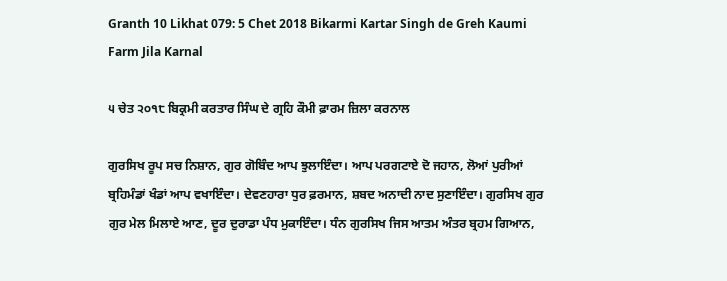Granth 10 Likhat 079: 5 Chet 2018 Bikarmi Kartar Singh de Greh Kaumi Farm Jila Karnal

੫ ਚੇਤ ੨੦੧੮ ਬਿਕ੍ਰਮੀ ਕਰਤਾਰ ਸਿੰਘ ਦੇ ਗ੍ਰਹਿ ਕੌਮੀ ਫ਼ਾਰਮ ਜ਼ਿਲਾ ਕਰਨਾਲ

ਗੁਰਸਿਖ ਰੂਪ ਸਚ ਨਿਸ਼ਾਨ, ਗੁਰ ਗੋਬਿੰਦ ਆਪ ਝੁਲਾਇੰਦਾ। ਆਪ ਪਰਗਟਾਏ ਦੋ ਜਹਾਨ, ਲੋਆਂ ਪੁਰੀਆਂ ਬ੍ਰਹਿਮੰਡਾਂ ਖੰਡਾਂ ਆਪ ਵਖਾਇੰਦਾ। ਦੇਵਣਹਾਰਾ ਧੁਰ ਫ਼ਰਮਾਨ, ਸ਼ਬਦ ਅਨਾਦੀ ਨਾਦ ਸੁਣਾਇੰਦਾ। ਗੁਰਸਿਖ ਗੁਰ ਗੁਰ ਮੇਲ ਮਿਲਾਏ ਆਣ, ਦੂਰ ਦੁਰਾਡਾ ਪੰਧ ਮੁਕਾਇੰਦਾ। ਧੰਨ ਗੁਰਸਿਖ ਜਿਸ ਆਤਮ ਅੰਤਰ ਬ੍ਰਹਮ ਗਿਆਨ,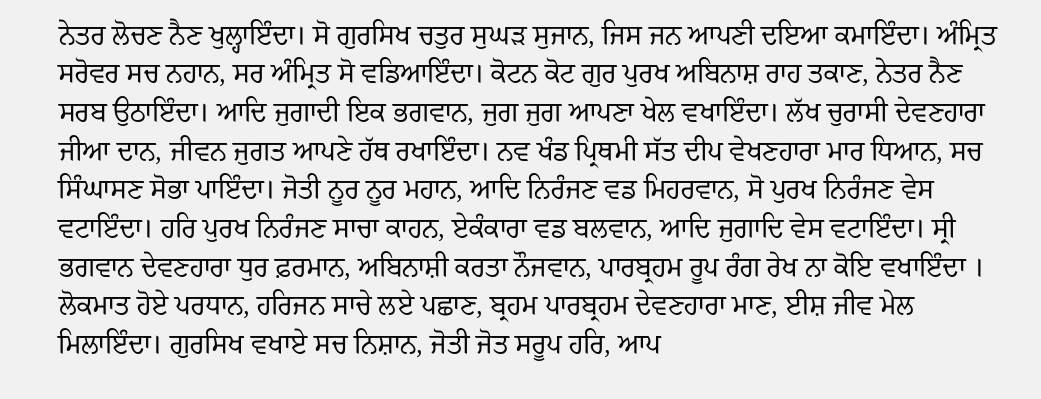ਨੇਤਰ ਲੋਚਣ ਨੈਣ ਖੁਲ੍ਹਾਇੰਦਾ। ਸੋ ਗੁਰਸਿਖ ਚਤੁਰ ਸੁਘੜ ਸੁਜਾਨ, ਜਿਸ ਜਨ ਆਪਣੀ ਦਇਆ ਕਮਾਇੰਦਾ। ਅੰਮ੍ਰਿਤ ਸਰੋਵਰ ਸਚ ਨਹਾਨ, ਸਰ ਅੰਮ੍ਰਿਤ ਸੋ ਵਡਿਆਇੰਦਾ। ਕੋਟਨ ਕੋਟ ਗੁਰ ਪੁਰਖ ਅਬਿਨਾਸ਼ ਰਾਹ ਤਕਾਣ, ਨੇਤਰ ਨੈਣ ਸਰਬ ਉਠਾਇੰਦਾ। ਆਦਿ ਜੁਗਾਦੀ ਇਕ ਭਗਵਾਨ, ਜੁਗ ਜੁਗ ਆਪਣਾ ਖੇਲ ਵਖਾਇੰਦਾ। ਲੱਖ ਚੁਰਾਸੀ ਦੇਵਣਹਾਰਾ ਜੀਆ ਦਾਨ, ਜੀਵਨ ਜੁਗਤ ਆਪਣੇ ਹੱਥ ਰਖਾਇੰਦਾ। ਨਵ ਖੰਡ ਪ੍ਰਿਥਮੀ ਸੱਤ ਦੀਪ ਵੇਖਣਹਾਰਾ ਮਾਰ ਧਿਆਨ, ਸਚ ਸਿੰਘਾਸਣ ਸੋਭਾ ਪਾਇੰਦਾ। ਜੋਤੀ ਨੂਰ ਨੂਰ ਮਹਾਨ, ਆਦਿ ਨਿਰੰਜਣ ਵਡ ਮਿਹਰਵਾਨ, ਸੋ ਪੁਰਖ ਨਿਰੰਜਣ ਵੇਸ ਵਟਾਇੰਦਾ। ਹਰਿ ਪੁਰਖ ਨਿਰੰਜਣ ਸਾਚਾ ਕਾਹਨ, ਏਕੰਕਾਰਾ ਵਡ ਬਲਵਾਨ, ਆਦਿ ਜੁਗਾਦਿ ਵੇਸ ਵਟਾਇੰਦਾ। ਸ੍ਰੀ ਭਗਵਾਨ ਦੇਵਣਹਾਰਾ ਧੁਰ ਫ਼ਰਮਾਨ, ਅਬਿਨਾਸ਼ੀ ਕਰਤਾ ਨੌਜਵਾਨ, ਪਾਰਬ੍ਰਹਮ ਰੂਪ ਰੰਗ ਰੇਖ ਨਾ ਕੋਇ ਵਖਾਇੰਦਾ । ਲੋਕਮਾਤ ਹੋਏ ਪਰਧਾਨ, ਹਰਿਜਨ ਸਾਚੇ ਲਏ ਪਛਾਣ, ਬ੍ਰਹਮ ਪਾਰਬ੍ਰਹਮ ਦੇਵਣਹਾਰਾ ਮਾਣ, ਈਸ਼ ਜੀਵ ਮੇਲ ਮਿਲਾਇੰਦਾ। ਗੁਰਸਿਖ ਵਖਾਏ ਸਚ ਨਿਸ਼ਾਨ, ਜੋਤੀ ਜੋਤ ਸਰੂਪ ਹਰਿ, ਆਪ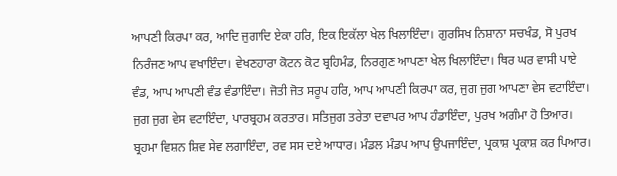ਆਪਣੀ ਕਿਰਪਾ ਕਰ, ਆਦਿ ਜੁਗਾਦਿ ਏਕਾ ਹਰਿ, ਇਕ ਇਕੱਲਾ ਖੇਲ ਖਿਲਾਇੰਦਾ। ਗੁਰਸਿਖ ਨਿਸ਼ਾਨਾ ਸਚਖੰਡ, ਸੋ ਪੁਰਖ ਨਿਰੰਜਣ ਆਪ ਵਖਾਇੰਦਾ। ਵੇਖਣਹਾਰਾ ਕੋਟਨ ਕੋਟ ਬ੍ਰਹਿਮੰਡ, ਨਿਰਗੁਣ ਆਪਣਾ ਖੇਲ ਖਿਲਾਇੰਦਾ। ਥਿਰ ਘਰ ਵਾਸੀ ਪਾਏ ਵੰਡ, ਆਪ ਆਪਣੀ ਵੰਡ ਵੰਡਾਇੰਦਾ। ਜੋਤੀ ਜੋਤ ਸਰੂਪ ਹਰਿ, ਆਪ ਆਪਣੀ ਕਿਰਪਾ ਕਰ, ਜੁਗ ਜੁਗ ਆਪਣਾ ਵੇਸ ਵਟਾਇੰਦਾ। ਜੁਗ ਜੁਗ ਵੇਸ ਵਟਾਇੰਦਾ, ਪਾਰਬ੍ਰਹਮ ਕਰਤਾਰ। ਸਤਿਜੁਗ ਤਰੇਤਾ ਦਵਾਪਰ ਆਪ ਹੰਡਾਇੰਦਾ, ਪੁਰਖ ਅਗੰਮਾ ਹੋ ਤਿਆਰ। ਬ੍ਰਹਮਾ ਵਿਸ਼ਨ ਸ਼ਿਵ ਸੇਵ ਲਗਾਇੰਦਾ, ਰਵ ਸਸ ਦਏ ਆਧਾਰ। ਮੰਡਲ ਮੰਡਪ ਆਪ ਉਪਜਾਇੰਦਾ, ਪ੍ਰਕਾਸ਼ ਪ੍ਰਕਾਸ਼ ਕਰ ਪਿਆਰ।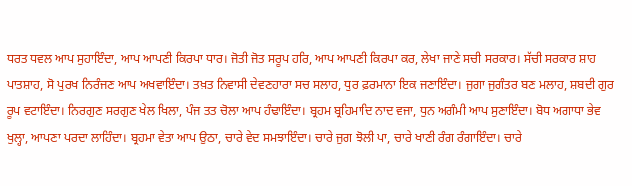ਧਰਤ ਧਵਲ ਆਪ ਸੁਹਾਇੰਦਾ, ਆਪ ਆਪਣੀ ਕਿਰਪਾ ਧਾਰ। ਜੋਤੀ ਜੋਤ ਸਰੂਪ ਹਰਿ, ਆਪ ਆਪਣੀ ਕਿਰਪਾ ਕਰ, ਲੇਖਾ ਜਾਣੇ ਸਚੀ ਸਰਕਾਰ। ਸੱਚੀ ਸਰਕਾਰ ਸ਼ਾਹ ਪਾਤਸ਼ਾਹ, ਸੋ ਪੁਰਖ ਨਿਰੰਜਣ ਆਪ ਅਖਵਾਇੰਦਾ। ਤਖ਼ਤ ਨਿਵਾਸੀ ਦੇਵਣਹਾਰਾ ਸਚ ਸਲਾਹ, ਧੁਰ ਫ਼ਰਮਾਨਾ ਇਕ ਜਣਾਇੰਦਾ। ਜੁਗਾ ਜੁਗੰਤਰ ਬਣ ਮਲਾਹ, ਸ਼ਬਦੀ ਗੁਰ ਰੂਪ ਵਟਾਇੰਦਾ। ਨਿਰਗੁਣ ਸਰਗੁਣ ਖੇਲ ਖਿਲਾ, ਪੰਜ ਤਤ ਚੋਲਾ ਆਪ ਹੰਢਾਇੰਦਾ। ਬ੍ਰਹਮ ਬ੍ਰਹਿਮਾਦਿ ਨਾਦ ਵਜਾ, ਧੁਨ ਅਗੰਮੀ ਆਪ ਸੁਣਾਇੰਦਾ। ਬੋਧ ਅਗਾਧਾ ਭੇਵ ਖੁਲ੍ਹਾ, ਆਪਣਾ ਪਰਦਾ ਲਾਹਿੰਦਾ। ਬ੍ਰਹਮਾ ਵੇਤਾ ਆਪ ਉਠਾ, ਚਾਰੇ ਵੇਦ ਸਮਝਾਇੰਦਾ। ਚਾਰੇ ਜੁਗ ਝੋਲੀ ਪਾ, ਚਾਰੇ ਖਾਣੀ ਰੰਗ ਰੰਗਾਇੰਦਾ। ਚਾਰੇ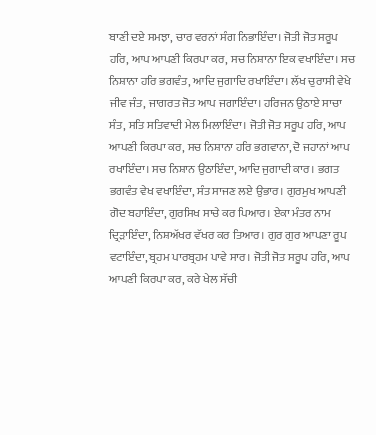ਬਾਣੀ ਦਏ ਸਮਝਾ, ਚਾਰ ਵਰਨਾਂ ਸੰਗ ਨਿਭਾਇੰਦਾ। ਜੋਤੀ ਜੋਤ ਸਰੂਪ ਹਰਿ, ਆਪ ਆਪਣੀ ਕਿਰਪਾ ਕਰ, ਸਚ ਨਿਸ਼ਾਨਾ ਇਕ ਵਖਾਇੰਦਾ। ਸਚ ਨਿਸ਼ਾਨਾ ਹਰਿ ਭਗਵੰਤ, ਆਦਿ ਜੁਗਾਦਿ ਰਖਾਇੰਦਾ। ਲੱਖ ਚੁਰਾਸੀ ਵੇਖੇ ਜੀਵ ਜੰਤ, ਜਾਗਰਤ ਜੋਤ ਆਪ ਜਗਾਇੰਦਾ। ਹਰਿਜਨ ਉਠਾਏ ਸਾਚਾ ਸੰਤ, ਸਤਿ ਸਤਿਵਾਦੀ ਮੇਲ ਮਿਲਾਇੰਦਾ। ਜੋਤੀ ਜੋਤ ਸਰੂਪ ਹਰਿ, ਆਪ ਆਪਣੀ ਕਿਰਪਾ ਕਰ, ਸਚ ਨਿਸ਼ਾਨਾ ਹਰਿ ਭਗਵਾਨਾ, ਦੋ ਜਹਾਨਾਂ ਆਪ ਰਖਾਇੰਦਾ। ਸਚ ਨਿਸ਼ਾਨ ਉਠਾਇੰਦਾ, ਆਦਿ ਜੁਗਾਦੀ ਕਾਰ। ਭਗਤ ਭਗਵੰਤ ਵੇਖ ਵਖਾਇੰਦਾ, ਸੰਤ ਸਾਜਣ ਲਏ ਉਭਾਰ। ਗੁਰਮੁਖ ਆਪਣੀ ਗੋਦ ਬਹਾਇੰਦਾ, ਗੁਰਸਿਖ ਸਾਚੇ ਕਰ ਪਿਆਰ। ਏਕਾ ਮੰਤਰ ਨਾਮ ਦ੍ਰਿੜਾਇੰਦਾ, ਨਿਸ਼ਅੱਖਰ ਵੱਖਰ ਕਰ ਤਿਆਰ। ਗੁਰ ਗੁਰ ਆਪਣਾ ਰੂਪ ਵਟਾਇੰਦਾ, ਬ੍ਰਹਮ ਪਾਰਬ੍ਰਹਮ ਪਾਵੇ ਸਾਰ। ਜੋਤੀ ਜੋਤ ਸਰੂਪ ਹਰਿ, ਆਪ ਆਪਣੀ ਕਿਰਪਾ ਕਰ, ਕਰੇ ਖੇਲ ਸੱਚੀ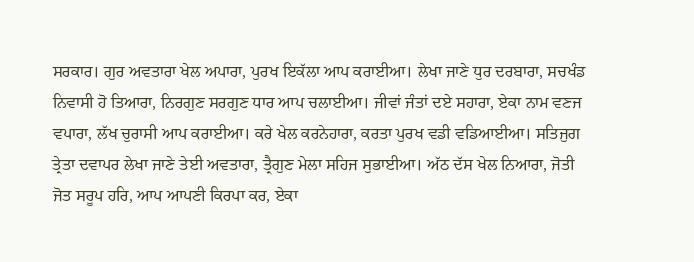ਸਰਕਾਰ। ਗੁਰ ਅਵਤਾਰਾ ਖੇਲ ਅਪਾਰਾ, ਪੁਰਖ ਇਕੱਲਾ ਆਪ ਕਰਾਈਆ। ਲੇਖਾ ਜਾਣੇ ਧੁਰ ਦਰਬਾਰਾ, ਸਚਖੰਡ ਨਿਵਾਸੀ ਹੋ ਤਿਆਰਾ, ਨਿਰਗੁਣ ਸਰਗੁਣ ਧਾਰ ਆਪ ਚਲਾਈਆ। ਜੀਵਾਂ ਜੰਤਾਂ ਦਏ ਸਹਾਰਾ, ਏਕਾ ਨਾਮ ਵਣਜ ਵਪਾਰਾ, ਲੱਖ ਚੁਰਾਸੀ ਆਪ ਕਰਾਈਆ। ਕਰੇ ਖੇਲ ਕਰਨੇਹਾਰਾ, ਕਰਤਾ ਪੁਰਖ ਵਡੀ ਵਡਿਆਈਆ। ਸਤਿਜੁਗ ਤ੍ਰੇਤਾ ਦਵਾਪਰ ਲੇਖਾ ਜਾਣੇ ਤੇਈ ਅਵਤਾਰਾ, ਤ੍ਰੈਗੁਣ ਮੇਲਾ ਸਹਿਜ ਸੁਭਾਈਆ। ਅੱਠ ਦੱਸ ਖੇਲ ਨਿਆਰਾ, ਜੋਤੀ ਜੋਤ ਸਰੂਪ ਹਰਿ, ਆਪ ਆਪਣੀ ਕਿਰਪਾ ਕਰ, ਏਕਾ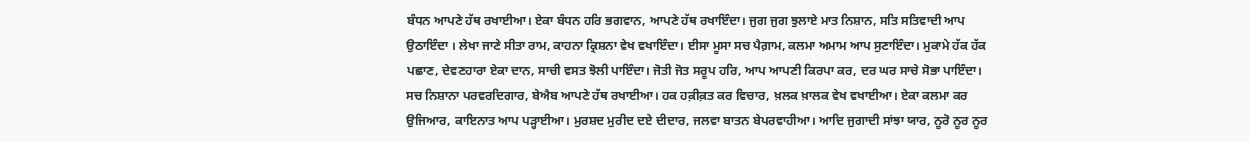ਬੰਧਨ ਆਪਣੇ ਹੱਥ ਰਖਾਈਆ। ਏਕਾ ਬੰਧਨ ਹਰਿ ਭਗਵਾਨ, ਆਪਣੇ ਹੱਥ ਰਖਾਇੰਦਾ। ਜੁਗ ਜੁਗ ਝੁਲਾਏ ਮਾਤ ਨਿਸ਼ਾਨ, ਸਤਿ ਸਤਿਵਾਦੀ ਆਪ ਉਠਾਇੰਦਾ । ਲੇਖਾ ਜਾਣੇ ਸੀਤਾ ਰਾਮ, ਕਾਹਨਾ ਕ੍ਰਿਸ਼ਨਾ ਵੇਖ ਵਖਾਇੰਦਾ। ਈਸਾ ਮੂਸਾ ਸਚ ਪੈਗ਼ਾਮ, ਕਲਮਾ ਅਮਾਮ ਆਪ ਸੁਣਾਇੰਦਾ। ਮੁਕਾਮੇ ਹੱਕ ਹੱਕ ਪਛਾਣ, ਦੇਵਣਹਾਰਾ ਏਕਾ ਦਾਨ, ਸਾਚੀ ਵਸਤ ਝੋਲੀ ਪਾਇੰਦਾ। ਜੋਤੀ ਜੋਤ ਸਰੂਪ ਹਰਿ, ਆਪ ਆਪਣੀ ਕਿਰਪਾ ਕਰ, ਦਰ ਘਰ ਸਾਚੇ ਸੋਭਾ ਪਾਇੰਦਾ। ਸਚ ਨਿਸ਼ਾਨਾ ਪਰਵਰਦਿਗਾਰ, ਬੇਐਬ ਆਪਣੇ ਹੱਥ ਰਖਾਈਆ। ਹਕ ਹਕ਼ੀਕ਼ਤ ਕਰ ਵਿਚਾਰ, ਖ਼ਲਕ ਖ਼ਾਲਕ ਵੇਖ ਵਖਾਈਆ। ਏਕਾ ਕਲਮਾ ਕਰ ਉਜਿਆਰ, ਕਾਇਨਾਤ ਆਪ ਪੜ੍ਹਾਈਆ। ਮੁਰਸ਼ਦ ਮੁਰੀਦ ਦਏ ਦੀਦਾਰ, ਜਲਵਾ ਬਾਤਨ ਬੇਪਰਵਾਹੀਆ। ਆਦਿ ਜੁਗਾਦੀ ਸਾਂਝਾ ਯਾਰ, ਨੂਰੋ ਨੂਰ ਨੂਰ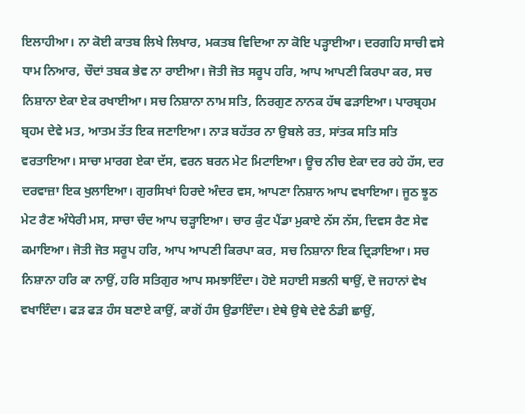ਇਲਾਹੀਆ। ਨਾ ਕੋਈ ਕਾਤਬ ਲਿਖੇ ਲਿਖਾਰ, ਮਕਤਬ ਵਿਦਿਆ ਨਾ ਕੋਇ ਪੜ੍ਹਾਈਆ। ਦਰਗਹਿ ਸਾਚੀ ਵਸੇ ਧਾਮ ਨਿਆਰ, ਚੌਦਾਂ ਤਬਕ ਭੇਵ ਨਾ ਰਾਈਆ। ਜੋਤੀ ਜੋਤ ਸਰੂਪ ਹਰਿ, ਆਪ ਆਪਣੀ ਕਿਰਪਾ ਕਰ, ਸਚ ਨਿਸ਼ਾਨਾ ਏਕਾ ਏਕ ਰਖਾਈਆ। ਸਚ ਨਿਸ਼ਾਨਾ ਨਾਮ ਸਤਿ, ਨਿਰਗੁਣ ਨਾਨਕ ਹੱਥ ਫੜਾਇਆ। ਪਾਰਬ੍ਰਹਮ ਬ੍ਰਹਮ ਦੇਵੇ ਮਤ, ਆਤਮ ਤੱਤ ਇਕ ਜਣਾਇਆ। ਨਾੜ ਬਹੱਤਰ ਨਾ ਉਬਲੇ ਰਤ, ਸਾਂਤਕ ਸਤਿ ਸਤਿ ਵਰਤਾਇਆ। ਸਾਚਾ ਮਾਰਗ ਏਕਾ ਦੱਸ, ਵਰਨ ਬਰਨ ਮੇਟ ਮਿਟਾਇਆ। ਊਚ ਨੀਚ ਏਕਾ ਦਰ ਰਹੇ ਹੱਸ, ਦਰ ਦਰਵਾਜ਼ਾ ਇਕ ਖੁਲਾਇਆ। ਗੁਰਸਿਖਾਂ ਹਿਰਦੇ ਅੰਦਰ ਵਸ, ਆਪਣਾ ਨਿਸ਼ਾਨ ਆਪ ਵਖਾਇਆ। ਜੂਠ ਝੂਠ ਮੇਟ ਰੈਣ ਅੰਧੇਰੀ ਮਸ, ਸਾਚਾ ਚੰਦ ਆਪ ਚੜ੍ਹਾਇਆ। ਚਾਰ ਕੁੰਟ ਪੈਂਡਾ ਮੁਕਾਏ ਨੱਸ ਨੱਸ, ਦਿਵਸ ਰੈਣ ਸੇਵ ਕਮਾਇਆ। ਜੋਤੀ ਜੋਤ ਸਰੂਪ ਹਰਿ, ਆਪ ਆਪਣੀ ਕਿਰਪਾ ਕਰ, ਸਚ ਨਿਸ਼ਾਨਾ ਇਕ ਦ੍ਰਿੜਾਇਆ। ਸਚ ਨਿਸ਼ਾਨਾ ਹਰਿ ਕਾ ਨਾਉਂ, ਹਰਿ ਸਤਿਗੁਰ ਆਪ ਸਮਝਾਇੰਦਾ। ਹੋਏ ਸਹਾਈ ਸਭਨੀ ਥਾਉਂ, ਦੋ ਜਹਾਨਾਂ ਵੇਖ ਵਖਾਇੰਦਾ। ਫੜ ਫੜ ਹੰਸ ਬਣਾਏ ਕਾਉਂ, ਕਾਗੋਂ ਹੰਸ ਉਡਾਇੰਦਾ। ਏਥੇ ਉਥੇ ਦੇਵੇ ਠੰਡੀ ਛਾਉਂ,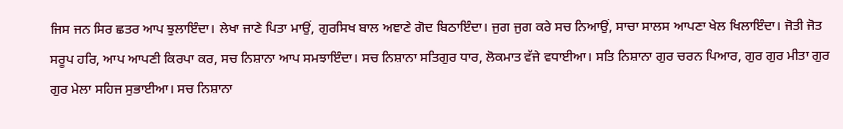ਜਿਸ ਜਨ ਸਿਰ ਛਤਰ ਆਪ ਝੁਲਾਇੰਦਾ। ਲੇਖਾ ਜਾਣੇ ਪਿਤਾ ਮਾਉਂ, ਗੁਰਸਿਖ ਬਾਲ ਅਞਾਣੇ ਗੋਦ ਬਿਠਾਇੰਦਾ। ਜੁਗ ਜੁਗ ਕਰੇ ਸਚ ਨਿਆਉਂ, ਸਾਚਾ ਸਾਲਸ ਆਪਣਾ ਖੇਲ ਖਿਲਾਇੰਦਾ। ਜੋਤੀ ਜੋਤ ਸਰੂਪ ਹਰਿ, ਆਪ ਆਪਣੀ ਕਿਰਪਾ ਕਰ, ਸਚ ਨਿਸ਼ਾਨਾ ਆਪ ਸਮਝਾਇੰਦਾ। ਸਚ ਨਿਸ਼ਾਨਾ ਸਤਿਗੁਰ ਧਾਰ, ਲੋਕਮਾਤ ਵੱਜੇ ਵਧਾਈਆ। ਸਤਿ ਨਿਸ਼ਾਨਾ ਗੁਰ ਚਰਨ ਪਿਆਰ, ਗੁਰ ਗੁਰ ਮੀਤਾ ਗੁਰ ਗੁਰ ਮੇਲਾ ਸਹਿਜ ਸੁਭਾਈਆ। ਸਚ ਨਿਸ਼ਾਨਾ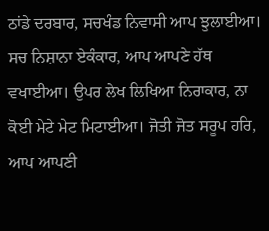ਠਾਂਡੇ ਦਰਬਾਰ, ਸਚਖੰਡ ਨਿਵਾਸੀ ਆਪ ਝੁਲਾਈਆ। ਸਚ ਨਿਸ਼ਾਨਾ ਏਕੰਕਾਰ, ਆਪ ਆਪਣੇ ਹੱਥ ਵਖਾਈਆ। ਉਪਰ ਲੇਖ ਲਿਖਿਆ ਨਿਰਾਕਾਰ, ਨਾ ਕੋਈ ਮੇਟੇ ਮੇਟ ਮਿਟਾਈਆ। ਜੋਤੀ ਜੋਤ ਸਰੂਪ ਹਰਿ, ਆਪ ਆਪਣੀ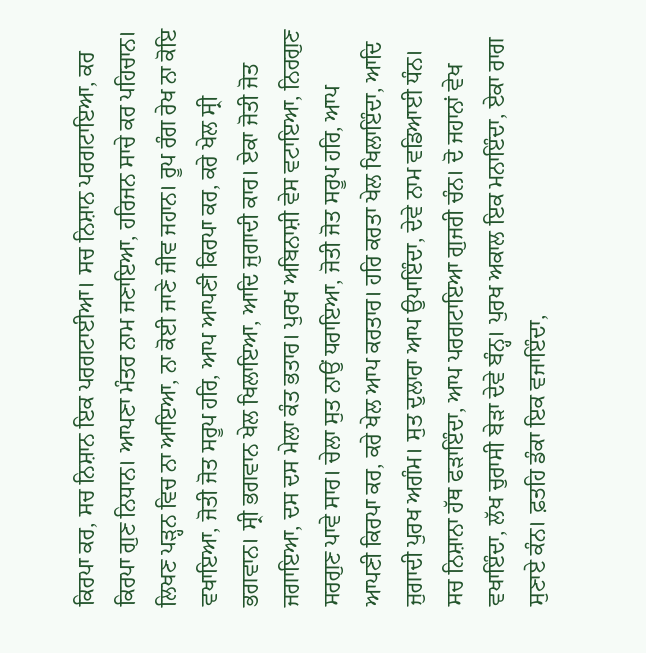ਕਿਰਪਾ ਕਰ, ਸਚ ਨਿਸ਼ਾਨ ਇਕ ਪਰਗਟਾਈਆ। ਸਚ ਨਿਸ਼ਾਨ ਪਰਗਟਾਇਆ, ਕਰ ਕਿਰਪਾ ਗੁਣ ਨਿਧਾਨ। ਆਪਣਾ ਮੰਤਰ ਨਾਮ ਜਣਾਇਆ, ਹਰਿਜਨ ਸਾਚੇ ਕਰ ਪਹਿਚਾਨ। ਲਿਖਣ ਪੜ੍ਹਨ ਵਿਚ ਨਾ ਆਇਆ, ਨਾ ਕੋਈ ਜਾਣੇ ਜੀਵ ਜਹਾਨ। ਰੂਪ ਰੰਗ ਰੇਖ ਨਾ ਕੋਇ ਵਖਾਇਆ, ਜੋਤੀ ਜੋਤ ਸਰੂਪ ਹਰਿ, ਆਪ ਆਪਣੀ ਕਿਰਪਾ ਕਰ, ਕਰੇ ਖੇਲ ਸ੍ਰੀ ਭਗਵਾਨ। ਸ੍ਰੀ ਭਗਵਾਨ ਖੇਲ ਖਿਲਾਇਆ, ਆਦਿ ਜੁਗਾਦੀ ਕਾਰ। ਏਕਾ ਜੋਤੀ ਜੋਤ ਜਗਾਇਆ, ਦਸ ਦਸ ਮੇਲਾ ਕੰਤ ਭਤਾਰ। ਪੁਰਖ ਅਬਿਨਾਸ਼ੀ ਵੇਸ ਵਟਾਇਆ, ਨਿਰਗੁਣ ਸਰਗੁਣ ਪਾਵੇ ਸਾਰ। ਚੇਲਾ ਸੁਤ ਨਾਉਂ ਧਰਾਇਆ, ਜੋਤੀ ਜੋਤ ਸਰੂਪ ਹਰਿ, ਆਪ ਆਪਣੀ ਕਿਰਪਾ ਕਰ, ਕਰੇ ਖੇਲ ਆਪ ਕਰਤਾਰ। ਹਰਿ ਕਰਤਾ ਖੇਲ ਖਿਲਾਇੰਦਾ, ਆਦਿ ਜੁਗਾਦੀ ਪੁਰਖ ਅਗੰਮ। ਸੁਤ ਦੁਲਾਰਾ ਆਪ ਉਪਾਇੰਦਾ, ਦੇਵੇ ਨਾਮ ਵਡਿਆਈ ਧੰਨ। ਸਚ ਨਿਸ਼ਾਨਾ ਹੱਥ ਫੜਾਇੰਦਾ, ਆਪ ਪਰਗਟਾਇਆ ਗੁਜਰੀ ਚੰਨ। ਦੋ ਜਹਾਨਾਂ ਵੇਖ ਵਖਾਇੰਦਾ, ਲੱਖ ਚੁਰਾਸੀ ਬੇੜਾ ਦੇਵੇ ਬੰਨ੍ਹ। ਪੁਰਖ ਅਕਾਲ ਇਕ ਮਨਾਇੰਦਾ, ਏਕਾ ਰਾਗ ਸੁਣਾਏ ਕੰਨ। ਫ਼ਤਹਿ ਡੰਕਾ ਇਕ ਵਜਾਇੰਦਾ,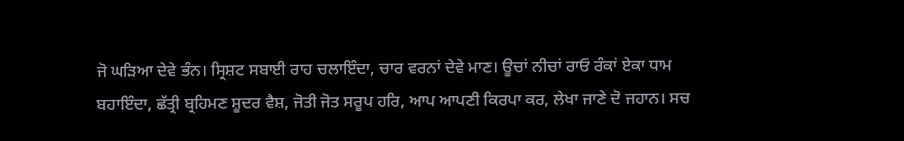ਜੋ ਘੜਿਆ ਦੇਵੇ ਭੰਨ। ਸ੍ਰਿਸ਼ਟ ਸਬਾਈ ਰਾਹ ਚਲਾਇੰਦਾ, ਚਾਰ ਵਰਨਾਂ ਦੇਵੇ ਮਾਣ। ਊਚਾਂ ਨੀਚਾਂ ਰਾਓ ਰੰਕਾਂ ਏਕਾ ਧਾਮ ਬਹਾਇੰਦਾ, ਛੱਤ੍ਰੀ ਬ੍ਰਹਿਮਣ ਸ਼ੂਦਰ ਵੈਸ਼, ਜੋਤੀ ਜੋਤ ਸਰੂਪ ਹਰਿ, ਆਪ ਆਪਣੀ ਕਿਰਪਾ ਕਰ, ਲੇਖਾ ਜਾਣੇ ਦੋ ਜਹਾਨ। ਸਚ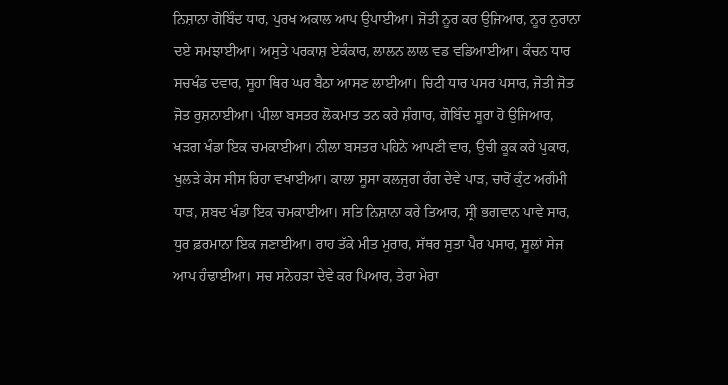ਨਿਸ਼ਾਨਾ ਗੋਬਿੰਦ ਧਾਰ, ਪੁਰਖ ਅਕਾਲ ਆਪ ਉਪਾਈਆ। ਜੋਤੀ ਨੂਰ ਕਰ ਉਜਿਆਰ, ਨੂਰ ਨੁਰਾਨਾ ਦਏ ਸਮਝਾਈਆ। ਅਸੁਤੇ ਪਰਕਾਸ਼ ਏਕੰਕਾਰ, ਲਾਲਨ ਲਾਲ ਵਡ ਵਡਿਆਈਆ। ਕੰਚਨ ਧਾਰ ਸਚਖੰਡ ਦਵਾਰ, ਸੂਹਾ ਥਿਰ ਘਰ ਬੈਠਾ ਆਸਣ ਲਾਈਆ। ਚਿਟੀ ਧਾਰ ਪਸਰ ਪਸਾਰ, ਜੋਤੀ ਜੋਤ ਜੋਤ ਰੁਸ਼ਨਾਈਆ। ਪੀਲਾ ਬਸਤਰ ਲੋਕਮਾਤ ਤਨ ਕਰੇ ਸ਼ੰਗਾਰ, ਗੋਬਿੰਦ ਸੂਰਾ ਹੋ ਉਜਿਆਰ, ਖੜਗ ਖੰਡਾ ਇਕ ਚਮਕਾਈਆ। ਨੀਲਾ ਬਸਤਰ ਪਹਿਨੇ ਆਪਣੀ ਵਾਰ, ਉਚੀ ਕੂਕ ਕਰੇ ਪੁਕਾਰ, ਖੁਲੜੇ ਕੇਸ ਸੀਸ ਰਿਹਾ ਵਖਾਈਆ। ਕਾਲਾ ਸੂਸਾ ਕਲਜੁਗ ਰੰਗ ਦੇਵੇ ਪਾੜ, ਚਾਰੋਂ ਕੁੰਟ ਅਗੰਮੀ ਧਾੜ, ਸ਼ਬਦ ਖੰਡਾ ਇਕ ਚਮਕਾਈਆ। ਸਤਿ ਨਿਸ਼ਾਨਾ ਕਰੇ ਤਿਆਰ, ਸ੍ਰੀ ਭਗਵਾਨ ਪਾਵੇ ਸਾਰ, ਧੁਰ ਫ਼ਰਮਾਨਾ ਇਕ ਜਣਾਈਆ। ਰਾਹ ਤੱਕੇ ਮੀਤ ਮੁਰਾਰ, ਸੱਥਰ ਸੁਤਾ ਪੈਰ ਪਸਾਰ, ਸੂਲਾਂ ਸੇਜ ਆਪ ਹੰਢਾਈਆ। ਸਚ ਸਨੇਹੜਾ ਦੇਵੇ ਕਰ ਪਿਆਰ, ਤੇਰਾ ਮੇਰਾ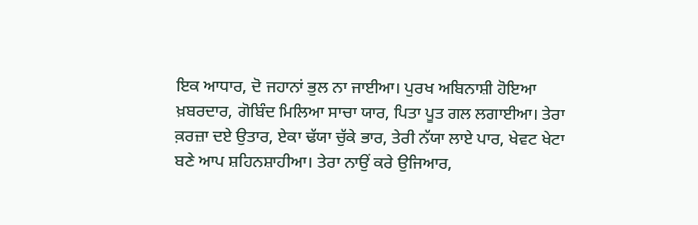ਇਕ ਆਧਾਰ, ਦੋ ਜਹਾਨਾਂ ਭੁਲ ਨਾ ਜਾਈਆ। ਪੁਰਖ ਅਬਿਨਾਸ਼ੀ ਹੋਇਆ ਖ਼ਬਰਦਾਰ, ਗੋਬਿੰਦ ਮਿਲਿਆ ਸਾਚਾ ਯਾਰ, ਪਿਤਾ ਪੂਤ ਗਲ ਲਗਾਈਆ। ਤੇਰਾ ਕ਼ਰਜ਼ਾ ਦਏ ਉਤਾਰ, ਏਕਾ ਢੱਯਾ ਚੁੱਕੇ ਭਾਰ, ਤੇਰੀ ਨੱਯਾ ਲਾਏ ਪਾਰ, ਖੇਵਟ ਖੇਟਾ ਬਣੇ ਆਪ ਸ਼ਹਿਨਸ਼ਾਹੀਆ। ਤੇਰਾ ਨਾਉਂ ਕਰੇ ਉਜਿਆਰ,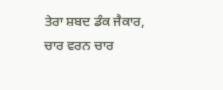ਤੇਰਾ ਸ਼ਬਦ ਡੰਕ ਜੈਕਾਰ, ਚਾਰ ਵਰਨ ਚਾਰ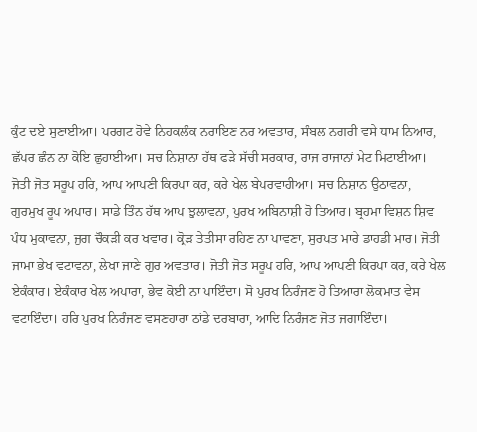ਕੁੰਟ ਦਏ ਸੁਣਾਈਆ। ਪਰਗਟ ਹੋਵੇ ਨਿਹਕਲੰਕ ਨਰਾਇਣ ਨਰ ਅਵਤਾਰ, ਸੰਬਲ ਨਗਰੀ ਵਸੇ ਧਾਮ ਨਿਆਰ, ਛੱਪਰ ਛੰਨ ਨਾ ਕੋਇ ਛੁਹਾਈਆ। ਸਚ ਨਿਸ਼ਾਨਾ ਹੱਥ ਫੜੇ ਸੱਚੀ ਸਰਕਾਰ, ਰਾਜ ਰਾਜਾਨਾਂ ਮੇਟ ਮਿਟਾਈਆ। ਜੋਤੀ ਜੋਤ ਸਰੂਪ ਹਰਿ, ਆਪ ਆਪਣੀ ਕਿਰਪਾ ਕਰ, ਕਰੇ ਖੇਲ ਬੇਪਰਵਾਹੀਆ। ਸਚ ਨਿਸ਼ਾਨ ਉਠਾਵਨਾ, ਗੁਰਮੁਖ ਰੂਪ ਅਪਾਰ। ਸਾਡੇ ਤਿੰਨ ਹੱਥ ਆਪ ਝੁਲਾਵਨਾ, ਪੁਰਖ ਅਬਿਨਾਸ਼ੀ ਹੋ ਤਿਆਰ। ਬ੍ਰਹਮਾ ਵਿਸ਼ਨ ਸ਼ਿਵ ਪੰਧ ਮੁਕਾਵਨਾ, ਜੁਗ ਚੌਕੜੀ ਕਰ ਖਵਾਰ। ਕ੍ਰੋੜ ਤੇਤੀਸਾ ਰਹਿਣ ਨਾ ਪਾਵਣਾ, ਸੁਰਪਤ ਮਾਰੇ ਡਾਹਡੀ ਮਾਰ। ਜੋਤੀ ਜਾਮਾ ਭੇਖ ਵਟਾਵਨਾ, ਲੇਖਾ ਜਾਣੇ ਗੁਰ ਅਵਤਾਰ। ਜੋਤੀ ਜੋਤ ਸਰੂਪ ਹਰਿ, ਆਪ ਆਪਣੀ ਕਿਰਪਾ ਕਰ, ਕਰੇ ਖੇਲ ਏਕੰਕਾਰ। ਏਕੰਕਾਰ ਖੇਲ ਅਪਾਰਾ, ਭੇਵ ਕੋਈ ਨਾ ਪਾਇੰਦਾ। ਸੋ ਪੁਰਖ ਨਿਰੰਜਣ ਹੋ ਤਿਆਰਾ ਲੋਕਮਾਤ ਵੇਸ ਵਟਾਇੰਦਾ। ਹਰਿ ਪੁਰਖ ਨਿਰੰਜਣ ਵਸਣਹਾਰਾ ਠਾਂਡੇ ਦਰਬਾਰਾ, ਆਦਿ ਨਿਰੰਜਣ ਜੋਤ ਜਗਾਇੰਦਾ।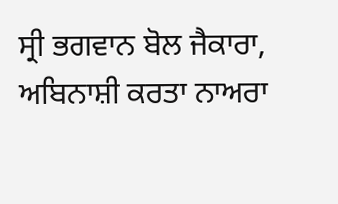ਸ੍ਰੀ ਭਗਵਾਨ ਬੋਲ ਜੈਕਾਰਾ, ਅਬਿਨਾਸ਼ੀ ਕਰਤਾ ਨਾਅਰਾ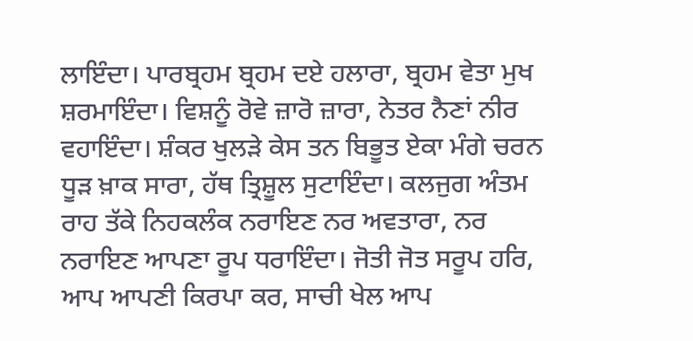ਲਾਇੰਦਾ। ਪਾਰਬ੍ਰਹਮ ਬ੍ਰਹਮ ਦਏ ਹਲਾਰਾ, ਬ੍ਰਹਮ ਵੇਤਾ ਮੁਖ ਸ਼ਰਮਾਇੰਦਾ। ਵਿਸ਼ਨੂੰ ਰੋਵੇ ਜ਼ਾਰੋ ਜ਼ਾਰਾ, ਨੇਤਰ ਨੈਣਾਂ ਨੀਰ ਵਹਾਇੰਦਾ। ਸ਼ੰਕਰ ਖੁਲੜੇ ਕੇਸ ਤਨ ਬਿਭੂਤ ਏਕਾ ਮੰਗੇ ਚਰਨ ਧੂੜ ਖ਼ਾਕ ਸਾਰਾ, ਹੱਥ ਤ੍ਰਿਸ਼ੂਲ ਸੁਟਾਇੰਦਾ। ਕਲਜੁਗ ਅੰਤਮ ਰਾਹ ਤੱਕੇ ਨਿਹਕਲੰਕ ਨਰਾਇਣ ਨਰ ਅਵਤਾਰਾ, ਨਰ ਨਰਾਇਣ ਆਪਣਾ ਰੂਪ ਧਰਾਇੰਦਾ। ਜੋਤੀ ਜੋਤ ਸਰੂਪ ਹਰਿ, ਆਪ ਆਪਣੀ ਕਿਰਪਾ ਕਰ, ਸਾਚੀ ਖੇਲ ਆਪ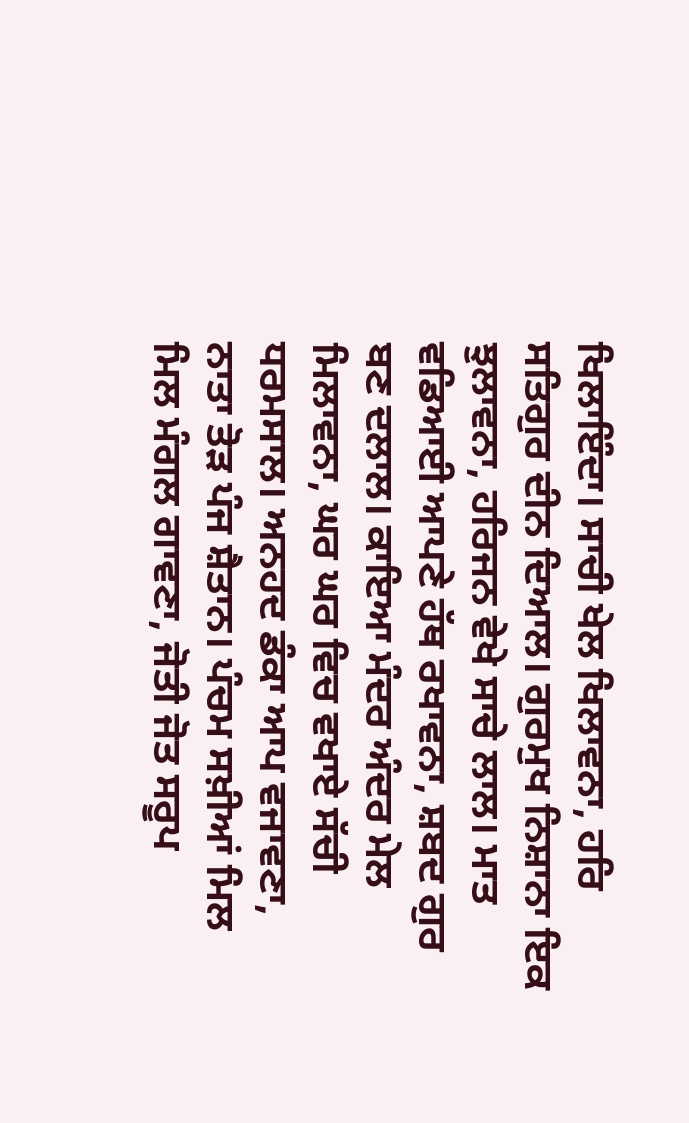ਖਿਲਾਇੰਦਾ। ਸਾਚੀ ਖੇਲ ਖਿਲਾਵਨਾ, ਹਰਿ ਸਤਿਗੁਰ ਦੀਨ ਦਿਆਲ। ਗੁਰਮੁਖ ਨਿਸ਼ਾਨਾ ਇਕ ਝੁਲਾਵਨਾ, ਹਰਿਜਨ ਵੇਖੇ ਸਾਚੇ ਲਾਲ। ਮਾਤ ਵਡਿਆਈ ਆਪਣੇ ਹੱਥ ਰਖਾਵਨਾ, ਸ਼ਬਦ ਗੁਰ ਬਣ ਦਲਾਲ। ਕਾਇਆ ਮੰਦਰ ਅੰਦਰ ਮੇਲ ਮਿਲਾਵਨਾ, ਘਰ ਘਰ ਵਿਚ ਵਖਾਏ ਸੱਚੀ ਧਰਮਸਾਲ। ਅਨਹਦ ਡੰਕਾ ਆਪ ਵਜਾਵਣਾ, ਨਾਤਾ ਤੋੜ ਪੰਜ ਸ਼ੈਤਾਨ। ਪੰਚਮ ਸਖ਼ੀਆਂ ਮਿਲ ਮਿਲ ਮੰਗਲ ਗਾਵਣਾ, ਜੋਤੀ ਜੋਤ ਸਰੂਪ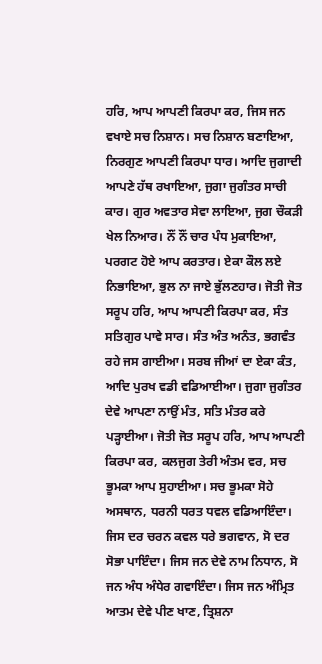ਹਰਿ, ਆਪ ਆਪਣੀ ਕਿਰਪਾ ਕਰ, ਜਿਸ ਜਨ ਵਖਾਏ ਸਚ ਨਿਸ਼ਾਨ। ਸਚ ਨਿਸ਼ਾਨ ਬਣਾਇਆ, ਨਿਰਗੁਣ ਆਪਣੀ ਕਿਰਪਾ ਧਾਰ। ਆਦਿ ਜੁਗਾਦੀ ਆਪਣੇ ਹੱਥ ਰਖਾਇਆ, ਜੁਗਾ ਜੁਗੰਤਰ ਸਾਚੀ ਕਾਰ। ਗੁਰ ਅਵਤਾਰ ਸੇਵਾ ਲਾਇਆ, ਜੁਗ ਚੌਕੜੀ ਖੇਲ ਨਿਆਰ। ਨੌਂ ਨੌਂ ਚਾਰ ਪੰਧ ਮੁਕਾਇਆ, ਪਰਗਟ ਹੋਏ ਆਪ ਕਰਤਾਰ। ਏਕਾ ਕੌਲ ਲਏ ਨਿਭਾਇਆ, ਭੁਲ ਨਾ ਜਾਏ ਭੁੱਲਣਹਾਰ। ਜੋਤੀ ਜੋਤ ਸਰੂਪ ਹਰਿ, ਆਪ ਆਪਣੀ ਕਿਰਪਾ ਕਰ, ਸੰਤ ਸਤਿਗੁਰ ਪਾਵੇ ਸਾਰ। ਸੰਤ ਅੰਤ ਅਨੰਤ, ਭਗਵੰਤ ਰਹੇ ਜਸ ਗਾਈਆ। ਸਰਬ ਜੀਆਂ ਦਾ ਏਕਾ ਕੰਤ, ਆਦਿ ਪੁਰਖ ਵਡੀ ਵਡਿਆਈਆ। ਜੁਗਾ ਜੁਗੰਤਰ ਦੇਵੇ ਆਪਣਾ ਨਾਉਂ ਮੰਤ, ਸਤਿ ਮੰਤਰ ਕਰੇ ਪੜ੍ਹਾਈਆ। ਜੋਤੀ ਜੋਤ ਸਰੂਪ ਹਰਿ, ਆਪ ਆਪਣੀ ਕਿਰਪਾ ਕਰ, ਕਲਜੁਗ ਤੇਰੀ ਅੰਤਮ ਵਰ, ਸਚ ਭੂਮਕਾ ਆਪ ਸੁਹਾਈਆ। ਸਚ ਭੂਮਕਾ ਸੋਹੇ ਅਸਥਾਨ, ਧਰਨੀ ਧਰਤ ਧਵਲ ਵਡਿਆਇੰਦਾ। ਜਿਸ ਦਰ ਚਰਨ ਕਵਲ ਧਰੇ ਭਗਵਾਨ, ਸੋ ਦਰ ਸੋਭਾ ਪਾਇੰਦਾ। ਜਿਸ ਜਨ ਦੇਵੇ ਨਾਮ ਨਿਧਾਨ, ਸੋ ਜਨ ਅੰਧ ਅੰਧੇਰ ਗਵਾਇੰਦਾ। ਜਿਸ ਜਨ ਅੰਮ੍ਰਿਤ ਆਤਮ ਦੇਵੇ ਪੀਣ ਖਾਣ, ਤ੍ਰਿਸ਼ਨਾ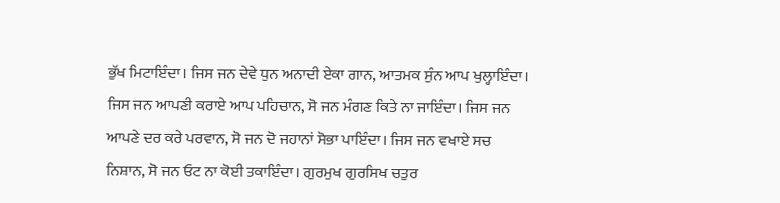ਭੁੱਖ ਮਿਟਾਇੰਦਾ। ਜਿਸ ਜਨ ਦੇਵੇ ਧੁਨ ਅਨਾਦੀ ਏਕਾ ਗਾਨ, ਆਤਮਕ ਸੁੰਨ ਆਪ ਖੁਲ੍ਹਾਇੰਦਾ। ਜਿਸ ਜਨ ਆਪਣੀ ਕਰਾਏ ਆਪ ਪਹਿਚਾਨ, ਸੋ ਜਨ ਮੰਗਣ ਕਿਤੇ ਨਾ ਜਾਇੰਦਾ। ਜਿਸ ਜਨ ਆਪਣੇ ਦਰ ਕਰੇ ਪਰਵਾਨ, ਸੋ ਜਨ ਦੋ ਜਹਾਨਾਂ ਸੋਭਾ ਪਾਇੰਦਾ। ਜਿਸ ਜਨ ਵਖਾਏ ਸਚ ਨਿਸ਼ਾਨ, ਸੋ ਜਨ ਓਟ ਨਾ ਕੋਈ ਤਕਾਇੰਦਾ। ਗੁਰਮੁਖ ਗੁਰਸਿਖ ਚਤੁਰ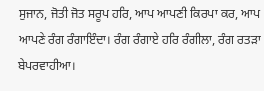ਸੁਜਾਨ, ਜੋਤੀ ਜੋਤ ਸਰੂਪ ਹਰਿ, ਆਪ ਆਪਣੀ ਕਿਰਪਾ ਕਰ, ਆਪ ਆਪਣੇ ਰੰਗ ਰੰਗਾਇੰਦਾ। ਰੰਗ ਰੰਗਾਏ ਹਰਿ ਰੰਗੀਲਾ, ਰੰਗ ਰਤੜਾ ਬੇਪਰਵਾਹੀਆ।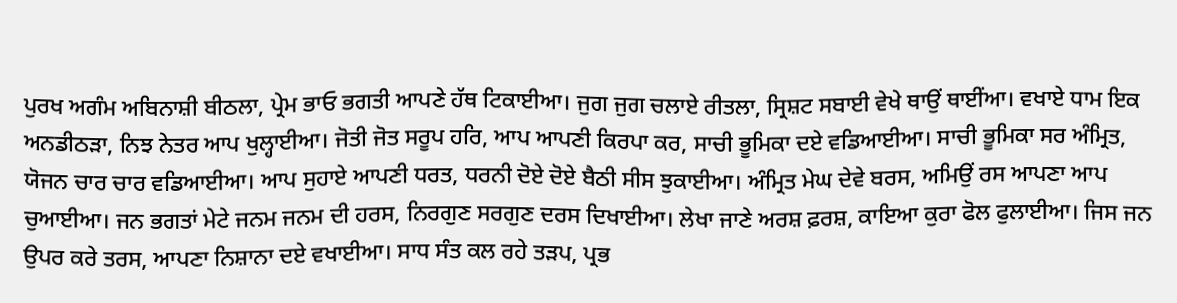ਪੁਰਖ ਅਗੰਮ ਅਬਿਨਾਸ਼ੀ ਬੀਠਲਾ, ਪ੍ਰੇਮ ਭਾਓ ਭਗਤੀ ਆਪਣੇ ਹੱਥ ਟਿਕਾਈਆ। ਜੁਗ ਜੁਗ ਚਲਾਏ ਰੀਤਲਾ, ਸ੍ਰਿਸ਼ਟ ਸਬਾਈ ਵੇਖੇ ਥਾਉਂ ਥਾਈਂਆ। ਵਖਾਏ ਧਾਮ ਇਕ ਅਨਡੀਠੜਾ, ਨਿਝ ਨੇਤਰ ਆਪ ਖੁਲ੍ਹਾਈਆ। ਜੋਤੀ ਜੋਤ ਸਰੂਪ ਹਰਿ, ਆਪ ਆਪਣੀ ਕਿਰਪਾ ਕਰ, ਸਾਚੀ ਭੂਮਿਕਾ ਦਏ ਵਡਿਆਈਆ। ਸਾਚੀ ਭੂਮਿਕਾ ਸਰ ਅੰਮ੍ਰਿਤ, ਯੋਜਨ ਚਾਰ ਚਾਰ ਵਡਿਆਈਆ। ਆਪ ਸੁਹਾਏ ਆਪਣੀ ਧਰਤ, ਧਰਨੀ ਦੋਏ ਦੋਏ ਬੈਠੀ ਸੀਸ ਝੁਕਾਈਆ। ਅੰਮ੍ਰਿਤ ਮੇਘ ਦੇਵੇ ਬਰਸ, ਅਮਿਉਂ ਰਸ ਆਪਣਾ ਆਪ ਚੁਆਈਆ। ਜਨ ਭਗਤਾਂ ਮੇਟੇ ਜਨਮ ਜਨਮ ਦੀ ਹਰਸ, ਨਿਰਗੁਣ ਸਰਗੁਣ ਦਰਸ ਦਿਖਾਈਆ। ਲੇਖਾ ਜਾਣੇ ਅਰਸ਼ ਫ਼ਰਸ਼, ਕਾਇਆ ਕੁਰਾ ਫੋਲ ਫੁਲਾਈਆ। ਜਿਸ ਜਨ ਉਪਰ ਕਰੇ ਤਰਸ, ਆਪਣਾ ਨਿਸ਼ਾਨਾ ਦਏ ਵਖਾਈਆ। ਸਾਧ ਸੰਤ ਕਲ ਰਹੇ ਤੜਪ, ਪ੍ਰਭ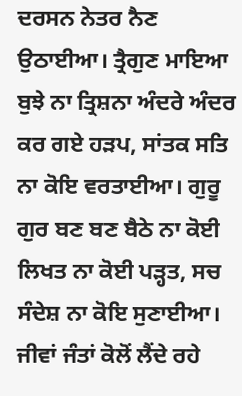ਦਰਸਨ ਨੇਤਰ ਨੈਣ ਉਠਾਈਆ। ਤ੍ਰੈਗੁਣ ਮਾਇਆ ਬੁਝੇ ਨਾ ਤ੍ਰਿਸ਼ਨਾ ਅੰਦਰੇ ਅੰਦਰ ਕਰ ਗਏ ਹੜਪ, ਸਾਂਤਕ ਸਤਿ ਨਾ ਕੋਇ ਵਰਤਾਈਆ। ਗੁਰੂ ਗੁਰ ਬਣ ਬਣ ਬੈਠੇ ਨਾ ਕੋਈ ਲਿਖਤ ਨਾ ਕੋਈ ਪੜ੍ਹਤ, ਸਚ ਸੰਦੇਸ਼ ਨਾ ਕੋਇ ਸੁਣਾਈਆ। ਜੀਵਾਂ ਜੰਤਾਂ ਕੋਲੋਂ ਲੈਂਦੇ ਰਹੇ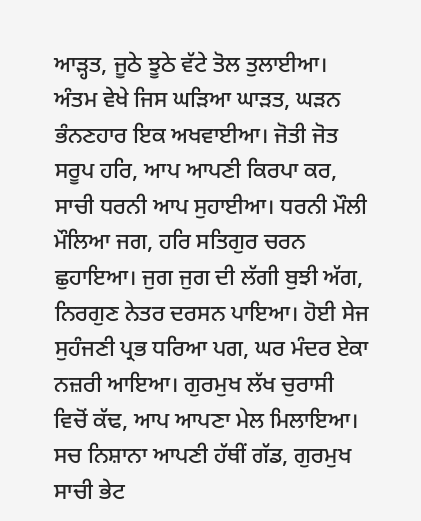ਆੜ੍ਹਤ, ਜੂਠੇ ਝੂਠੇ ਵੱਟੇ ਤੋਲ ਤੁਲਾਈਆ। ਅੰਤਮ ਵੇਖੇ ਜਿਸ ਘੜਿਆ ਘਾੜਤ, ਘੜਨ ਭੰਨਣਹਾਰ ਇਕ ਅਖਵਾਈਆ। ਜੋਤੀ ਜੋਤ ਸਰੂਪ ਹਰਿ, ਆਪ ਆਪਣੀ ਕਿਰਪਾ ਕਰ, ਸਾਚੀ ਧਰਨੀ ਆਪ ਸੁਹਾਈਆ। ਧਰਨੀ ਮੌਲੀ ਮੌਲਿਆ ਜਗ, ਹਰਿ ਸਤਿਗੁਰ ਚਰਨ ਛੁਹਾਇਆ। ਜੁਗ ਜੁਗ ਦੀ ਲੱਗੀ ਬੁਝੀ ਅੱਗ, ਨਿਰਗੁਣ ਨੇਤਰ ਦਰਸਨ ਪਾਇਆ। ਹੋਈ ਸੇਜ ਸੁਹੰਜਣੀ ਪ੍ਰਭ ਧਰਿਆ ਪਗ, ਘਰ ਮੰਦਰ ਏਕਾ ਨਜ਼ਰੀ ਆਇਆ। ਗੁਰਮੁਖ ਲੱਖ ਚੁਰਾਸੀ ਵਿਚੋਂ ਕੱਢ, ਆਪ ਆਪਣਾ ਮੇਲ ਮਿਲਾਇਆ। ਸਚ ਨਿਸ਼ਾਨਾ ਆਪਣੀ ਹੱਥੀਂ ਗੱਡ, ਗੁਰਮੁਖ ਸਾਚੀ ਭੇਟ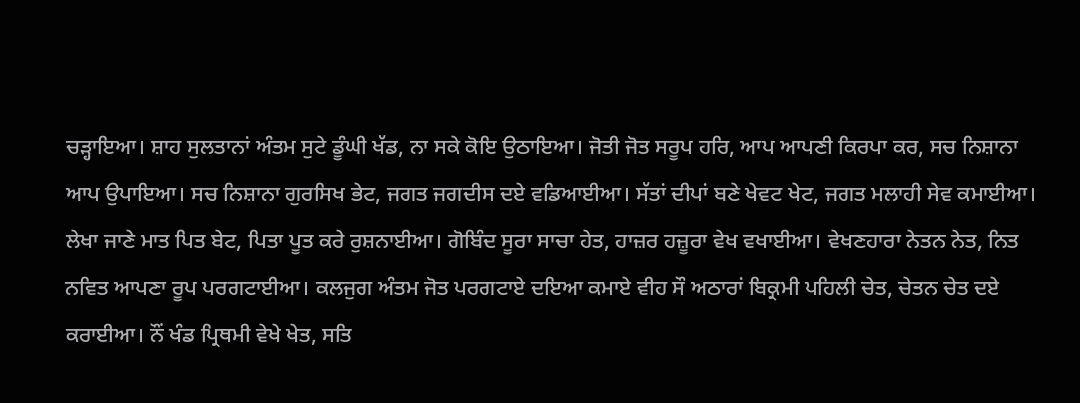ਚੜ੍ਹਾਇਆ। ਸ਼ਾਹ ਸੁਲਤਾਨਾਂ ਅੰਤਮ ਸੁਟੇ ਡੂੰਘੀ ਖੱਡ, ਨਾ ਸਕੇ ਕੋਇ ਉਠਾਇਆ। ਜੋਤੀ ਜੋਤ ਸਰੂਪ ਹਰਿ, ਆਪ ਆਪਣੀ ਕਿਰਪਾ ਕਰ, ਸਚ ਨਿਸ਼ਾਨਾ ਆਪ ਉਪਾਇਆ। ਸਚ ਨਿਸ਼ਾਨਾ ਗੁਰਸਿਖ ਭੇਟ, ਜਗਤ ਜਗਦੀਸ ਦਏ ਵਡਿਆਈਆ। ਸੱਤਾਂ ਦੀਪਾਂ ਬਣੇ ਖੇਵਟ ਖੇਟ, ਜਗਤ ਮਲਾਹੀ ਸੇਵ ਕਮਾਈਆ। ਲੇਖਾ ਜਾਣੇ ਮਾਤ ਪਿਤ ਬੇਟ, ਪਿਤਾ ਪੂਤ ਕਰੇ ਰੁਸ਼ਨਾਈਆ। ਗੋਬਿੰਦ ਸੂਰਾ ਸਾਚਾ ਹੇਤ, ਹਾਜ਼ਰ ਹਜ਼ੂਰਾ ਵੇਖ ਵਖਾਈਆ। ਵੇਖਣਹਾਰਾ ਨੇਤਨ ਨੇਤ, ਨਿਤ ਨਵਿਤ ਆਪਣਾ ਰੂਪ ਪਰਗਟਾਈਆ। ਕਲਜੁਗ ਅੰਤਮ ਜੋਤ ਪਰਗਟਾਏ ਦਇਆ ਕਮਾਏ ਵੀਹ ਸੌ ਅਠਾਰਾਂ ਬਿਕ੍ਰਮੀ ਪਹਿਲੀ ਚੇਤ, ਚੇਤਨ ਚੇਤ ਦਏ ਕਰਾਈਆ। ਨੌਂ ਖੰਡ ਪ੍ਰਿਥਮੀ ਵੇਖੇ ਖੇਤ, ਸਤਿ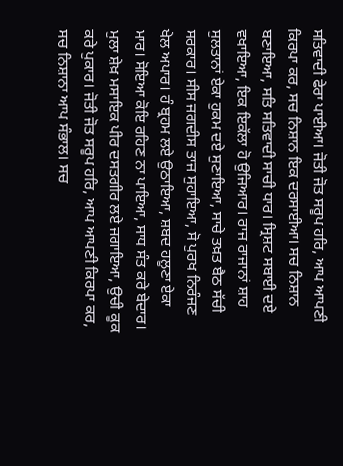ਸਤਿਵਾਦੀ ਫੇਰਾ ਪਾਈਆ। ਜੋਤੀ ਜੋਤ ਸਰੂਪ ਹਰਿ, ਆਪ ਆਪਣੀ ਕਿਰਪਾ ਕਰ, ਸਚ ਨਿਸ਼ਾਨ ਇਕ ਦਰਸਾਈਆ। ਸਚ ਨਿਸ਼ਾਨ ਬਣਾਇਆ, ਸਤਿ ਸਤਿਵਾਦੀ ਸਾਚੀ ਧਾਰ। ਸ੍ਰਿਸ਼ਟ ਸਬਾਈ ਦਏ ਵਖਾਇਆ, ਇਕ ਇਕੱਲਾ ਹੋ ਉਜਿਆਰ। ਰਾਜ ਰਾਜਾਨਾਂ ਸ਼ਾਹ ਸੁਲਤਾਨਾਂ ਏਕਾ ਹੁਕਮ ਦਏ ਸੁਣਾਇਆ, ਸਾਚੇ ਤਖ਼ਤ ਬੈਠ ਸੱਚੀ ਸਰਕਾਰ। ਸੀਸ ਜਗਦੀਸ ਤਾਜ ਸੁਹਾਇਆ, ਸੋ ਪੁਰਖ ਨਿਰੰਜਣ ਖੇਲ ਅਪਾਰ। ਹੰ ਬ੍ਰਹਮ ਲਏ ਉਠਾਇਆ, ਸ਼ਬਦ ਹਲੂਣਾ ਏਕਾ ਮਾਰ। ਸੋਇਆ ਕੋਇ ਰਹਿਣ ਨਾ ਪਾਇਆ, ਸਾਧ ਸੰਤ ਕਰੇ ਬੇਦਾਰ। ਮੁਲਾ ਸ਼ੇਖ਼ ਮਸਾਇਕ ਪੀਰ ਦਸਤਗੀਰ ਲਏ ਜਗਾਇਆ, ਉਚੀ ਕੂਕ ਕਰੇ ਪੁਕਾਰ। ਜੋਤੀ ਜੋਤ ਸਰੂਪ ਹਰਿ, ਆਪ ਆਪਣੀ ਕਿਰਪਾ ਕਰ, ਸਚ ਨਿਸ਼ਾਨਾ ਆਪ ਸੰਭਾਲ। ਸਚ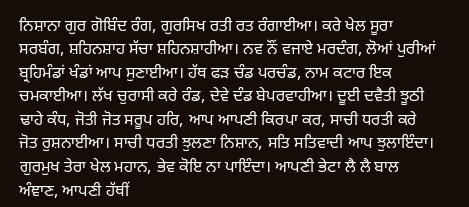ਨਿਸ਼ਾਨਾ ਗੁਰ ਗੋਬਿੰਦ ਰੰਗ, ਗੁਰਸਿਖ ਰਤੀ ਰਤ ਰੰਗਾਈਆ। ਕਰੇ ਖੇਲ ਸੂਰਾ ਸਰਬੰਗ, ਸ਼ਹਿਨਸ਼ਾਹ ਸੱਚਾ ਸ਼ਹਿਨਸ਼ਾਹੀਆ। ਨਵ ਨੌਂ ਵਜਾਏ ਮਰਦੰਗ, ਲੋਆਂ ਪੁਰੀਆਂ ਬ੍ਰਹਿਮੰਡਾਂ ਖੰਡਾਂ ਆਪ ਸੁਣਾਈਆ। ਹੱਥ ਫੜ ਚੰਡ ਪਰਚੰਡ, ਨਾਮ ਕਟਾਰ ਇਕ ਚਮਕਾਈਆ। ਲੱਖ ਚੁਰਾਸੀ ਕਰੇ ਰੰਡ, ਦੇਵੇ ਦੰਡ ਬੇਪਰਵਾਹੀਆ। ਦੂਈ ਦਵੈਤੀ ਝੂਠੀ ਢਾਹੇ ਕੰਧ, ਜੋਤੀ ਜੋਤ ਸਰੂਪ ਹਰਿ, ਆਪ ਆਪਣੀ ਕਿਰਪਾ ਕਰ, ਸਾਚੀ ਧਰਤੀ ਕਰੇ ਜੋਤ ਰੁਸ਼ਨਾਈਆ। ਸਾਚੀ ਧਰਤੀ ਝੁਲਣਾ ਨਿਸ਼ਾਨ, ਸਤਿ ਸਤਿਵਾਦੀ ਆਪ ਝੁਲਾਇੰਦਾ। ਗੁਰਮੁਖ ਤੇਰਾ ਖੇਲ ਮਹਾਨ, ਭੇਵ ਕੋਇ ਨਾ ਪਾਇੰਦਾ। ਆਪਣੀ ਭੇਟਾ ਲੈ ਲੈ ਬਾਲ ਅੰਞਾਣ, ਆਪਣੀ ਹੱਥੀਂ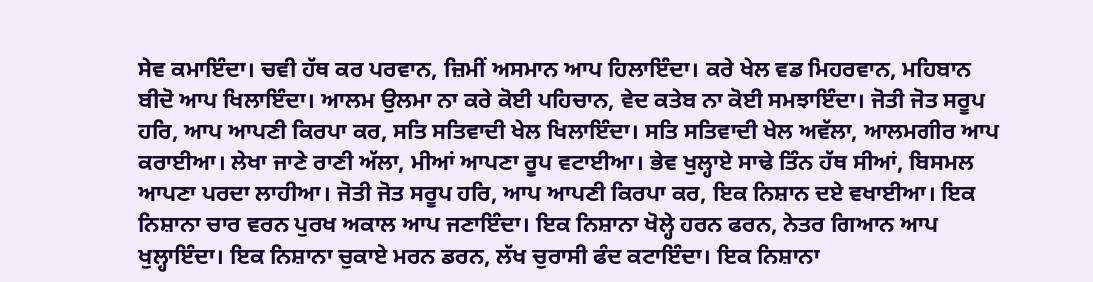ਸੇਵ ਕਮਾਇੰਦਾ। ਚਵੀ ਹੱਥ ਕਰ ਪਰਵਾਨ, ਜ਼ਿਮੀਂ ਅਸਮਾਨ ਆਪ ਹਿਲਾਇੰਦਾ। ਕਰੇ ਖੇਲ ਵਡ ਮਿਹਰਵਾਨ, ਮਹਿਬਾਨ ਬੀਦੋ ਆਪ ਖਿਲਾਇੰਦਾ। ਆਲਮ ਉਲਮਾ ਨਾ ਕਰੇ ਕੋਈ ਪਹਿਚਾਨ, ਵੇਦ ਕਤੇਬ ਨਾ ਕੋਈ ਸਮਝਾਇੰਦਾ। ਜੋਤੀ ਜੋਤ ਸਰੂਪ ਹਰਿ, ਆਪ ਆਪਣੀ ਕਿਰਪਾ ਕਰ, ਸਤਿ ਸਤਿਵਾਦੀ ਖੇਲ ਖਿਲਾਇੰਦਾ। ਸਤਿ ਸਤਿਵਾਦੀ ਖੇਲ ਅਵੱਲਾ, ਆਲਮਗੀਰ ਆਪ ਕਰਾਈਆ। ਲੇਖਾ ਜਾਣੇ ਰਾਣੀ ਅੱਲਾ, ਮੀਆਂ ਆਪਣਾ ਰੂਪ ਵਟਾਈਆ। ਭੇਵ ਖੁਲ੍ਹਾਏ ਸਾਢੇ ਤਿੰਨ ਹੱਥ ਸੀਆਂ, ਬਿਸਮਲ ਆਪਣਾ ਪਰਦਾ ਲਾਹੀਆ। ਜੋਤੀ ਜੋਤ ਸਰੂਪ ਹਰਿ, ਆਪ ਆਪਣੀ ਕਿਰਪਾ ਕਰ, ਇਕ ਨਿਸ਼ਾਨ ਦਏ ਵਖਾਈਆ। ਇਕ ਨਿਸ਼ਾਨਾ ਚਾਰ ਵਰਨ ਪੁਰਖ ਅਕਾਲ ਆਪ ਜਣਾਇੰਦਾ। ਇਕ ਨਿਸ਼ਾਨਾ ਖੋਲ੍ਹੇ ਹਰਨ ਫਰਨ, ਨੇਤਰ ਗਿਆਨ ਆਪ ਖੁਲ੍ਹਾਇੰਦਾ। ਇਕ ਨਿਸ਼ਾਨਾ ਚੁਕਾਏ ਮਰਨ ਡਰਨ, ਲੱਖ ਚੁਰਾਸੀ ਫੰਦ ਕਟਾਇੰਦਾ। ਇਕ ਨਿਸ਼ਾਨਾ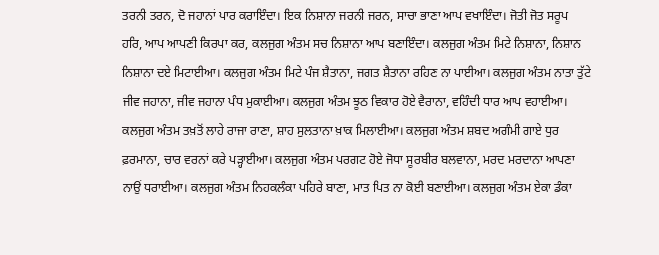ਤਰਨੀ ਤਰਨ, ਦੋ ਜਹਾਨਾਂ ਪਾਰ ਕਰਾਇੰਦਾ। ਇਕ ਨਿਸ਼ਾਨਾ ਜਰਨੀ ਜਰਨ, ਸਾਚਾ ਭਾਣਾ ਆਪ ਵਖਾਇੰਦਾ। ਜੋਤੀ ਜੋਤ ਸਰੂਪ ਹਰਿ, ਆਪ ਆਪਣੀ ਕਿਰਪਾ ਕਰ, ਕਲਜੁਗ ਅੰਤਮ ਸਚ ਨਿਸ਼ਾਨਾ ਆਪ ਬਣਾਇੰਦਾ। ਕਲਜੁਗ ਅੰਤਮ ਮਿਟੇ ਨਿਸ਼ਾਨਾ, ਨਿਸ਼ਾਨ ਨਿਸ਼ਾਨਾ ਦਏ ਮਿਟਾਈਆ। ਕਲਜੁਗ ਅੰਤਮ ਮਿਟੇ ਪੰਜ ਸ਼ੈਤਾਨਾ, ਜਗਤ ਸ਼ੈਤਾਨਾ ਰਹਿਣ ਨਾ ਪਾਈਆ। ਕਲਜੁਗ ਅੰਤਮ ਨਾਤਾ ਤੁੱਟੇ ਜੀਵ ਜਹਾਨਾ, ਜੀਵ ਜਹਾਨਾ ਪੰਧ ਮੁਕਾਈਆ। ਕਲਜੁਗ ਅੰਤਮ ਝੂਠ ਵਿਕਾਰ ਹੋਏ ਵੈਰਾਨਾ, ਵਹਿੰਦੀ ਧਾਰ ਆਪ ਵਹਾਈਆ। ਕਲਜੁਗ ਅੰਤਮ ਤਖ਼ਤੋਂ ਲਾਹੇ ਰਾਜਾ ਰਾਣਾ, ਸ਼ਾਹ ਸੁਲਤਾਨਾ ਖ਼ਾਕ ਮਿਲਾਈਆ। ਕਲਜੁਗ ਅੰਤਮ ਸ਼ਬਦ ਅਗੰਮੀ ਗਾਏ ਧੁਰ ਫ਼ਰਮਾਨਾ, ਚਾਰ ਵਰਨਾਂ ਕਰੇ ਪੜ੍ਹਾਈਆ। ਕਲਜੁਗ ਅੰਤਮ ਪਰਗਟ ਹੋਏ ਜੋਧਾ ਸੂਰਬੀਰ ਬਲਵਾਨਾ, ਮਰਦ ਮਰਦਾਨਾ ਆਪਣਾ ਨਾਉਂ ਧਰਾਈਆ। ਕਲਜੁਗ ਅੰਤਮ ਨਿਹਕਲੰਕਾ ਪਹਿਰੇ ਬਾਣਾ, ਮਾਤ ਪਿਤ ਨਾ ਕੋਈ ਬਣਾਈਆ। ਕਲਜੁਗ ਅੰਤਮ ਏਕਾ ਡੰਕਾ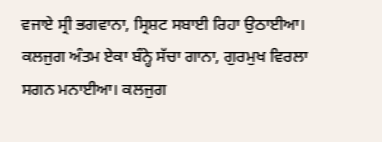ਵਜਾਏ ਸ੍ਰੀ ਭਗਵਾਨਾ, ਸ੍ਰਿਸ਼ਟ ਸਬਾਈ ਰਿਹਾ ਉਠਾਈਆ। ਕਲਜੁਗ ਅੰਤਮ ਏਕਾ ਬੰਨ੍ਹੇ ਸੱਚਾ ਗਾਨਾ, ਗੁਰਮੁਖ ਵਿਰਲਾ ਸਗਨ ਮਨਾਈਆ। ਕਲਜੁਗ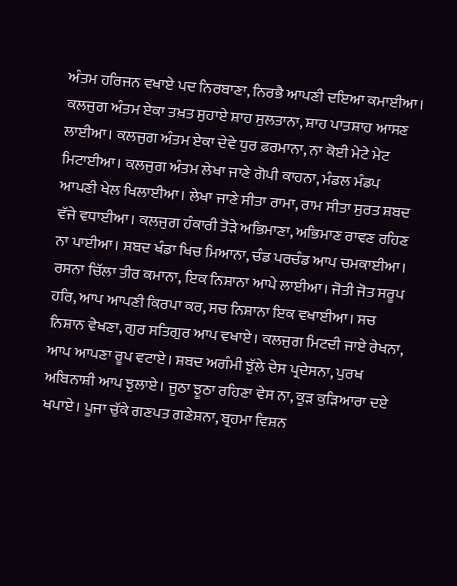ਅੰਤਮ ਹਰਿਜਨ ਵਖਾਏ ਪਦ ਨਿਰਬਾਣਾ, ਨਿਰਭੈ ਆਪਣੀ ਦਇਆ ਕਮਾਈਆ। ਕਲਜੁਗ ਅੰਤਮ ਏਕਾ ਤਖ਼ਤ ਸੁਹਾਏ ਸ਼ਾਹ ਸੁਲਤਾਨਾ, ਸ਼ਾਹ ਪਾਤਸ਼ਾਹ ਆਸਣ ਲਾਈਆ। ਕਲਜੁਗ ਅੰਤਮ ਏਕਾ ਦੇਵੇ ਧੁਰ ਫ਼ਰਮਾਨਾ, ਨਾ ਕੋਈ ਮੇਟੇ ਮੇਟ ਮਿਟਾਈਆ। ਕਲਜੁਗ ਅੰਤਮ ਲੇਖਾ ਜਾਣੇ ਗੋਪੀ ਕਾਹਨਾ, ਮੰਡਲ ਮੰਡਪ ਆਪਣੀ ਖੇਲ ਖਿਲਾਈਆ। ਲੇਖਾ ਜਾਣੇ ਸੀਤਾ ਰਾਮਾ, ਰਾਮ ਸੀਤਾ ਸੁਰਤ ਸ਼ਬਦ ਵੱਜੇ ਵਧਾਈਆ। ਕਲਜੁਗ ਹੰਕਾਰੀ ਤੋੜੇ ਅਭਿਮਾਣਾ, ਅਭਿਮਾਣ ਰਾਵਣ ਰਹਿਣ ਨਾ ਪਾਈਆ। ਸ਼ਬਦ ਖੰਡਾ ਖਿਚ ਮਿਆਨਾ, ਚੰਡ ਪਰਚੰਡ ਆਪ ਚਮਕਾਈਆ। ਰਸਨਾ ਚਿੱਲਾ ਤੀਰ ਕਮਾਨਾ, ਇਕ ਨਿਸ਼ਾਨਾ ਆਪੇ ਲਾਈਆ। ਜੋਤੀ ਜੋਤ ਸਰੂਪ ਹਰਿ, ਆਪ ਆਪਣੀ ਕਿਰਪਾ ਕਰ, ਸਚ ਨਿਸ਼ਾਨਾ ਇਕ ਵਖਾਈਆ। ਸਚ ਨਿਸ਼ਾਨ ਵੇਖਣਾ, ਗੁਰ ਸਤਿਗੁਰ ਆਪ ਵਖਾਏ। ਕਲਜੁਗ ਮਿਟਦੀ ਜਾਏ ਰੇਖਨਾ, ਆਪ ਆਪਣਾ ਰੂਪ ਵਟਾਏ। ਸ਼ਬਦ ਅਗੰਮੀ ਝੁੱਲੇ ਦੇਸ ਪ੍ਰਦੇਸਨਾ, ਪੁਰਖ ਅਬਿਨਾਸ਼ੀ ਆਪ ਝੁਲਾਏ। ਜੂਠਾ ਝੂਠਾ ਰਹਿਣਾ ਵੇਸ ਨਾ, ਕੂੜ ਕੁੜਿਆਰਾ ਦਏ ਖਪਾਏ। ਪੂਜਾ ਚੁੱਕੇ ਗਣਪਤ ਗਣੇਸ਼ਨਾ, ਬ੍ਰਹਮਾ ਵਿਸ਼ਨ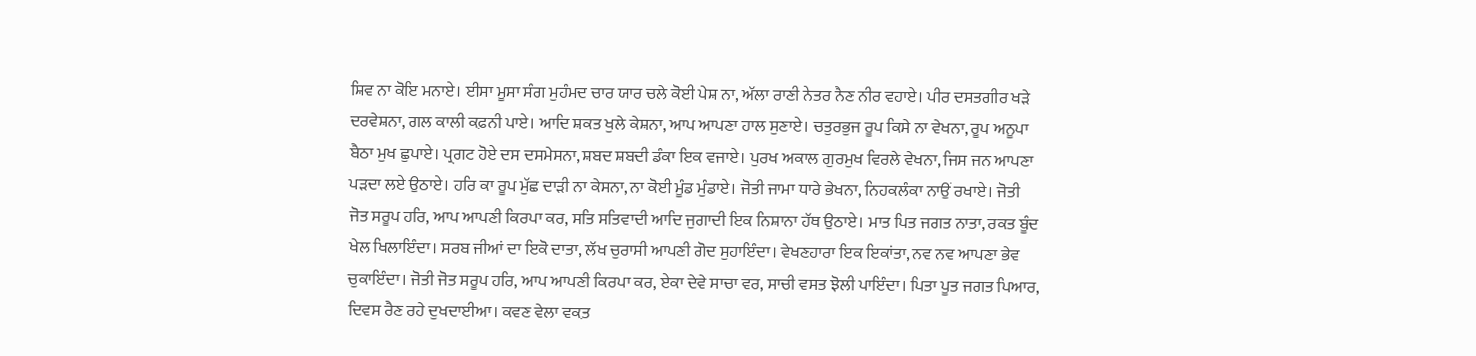ਸ਼ਿਵ ਨਾ ਕੋਇ ਮਨਾਏ। ਈਸਾ ਮੂਸਾ ਸੰਗ ਮੁਹੰਮਦ ਚਾਰ ਯਾਰ ਚਲੇ ਕੋਈ ਪੇਸ਼ ਨਾ, ਅੱਲਾ ਰਾਣੀ ਨੇਤਰ ਨੈਣ ਨੀਰ ਵਹਾਏ। ਪੀਰ ਦਸਤਗੀਰ ਖੜੇ ਦਰਵੇਸ਼ਨਾ, ਗਲ ਕਾਲੀ ਕਫ਼ਨੀ ਪਾਏ। ਆਦਿ ਸ਼ਕਤ ਖੁਲੇ ਕੇਸ਼ਨਾ, ਆਪ ਆਪਣਾ ਹਾਲ ਸੁਣਾਏ। ਚਤੁਰਭੁਜ ਰੂਪ ਕਿਸੇ ਨਾ ਵੇਖਨਾ, ਰੂਪ ਅਨੂਪਾ ਬੈਠਾ ਮੁਖ ਛੁਪਾਏ। ਪ੍ਰਗਟ ਹੋਏ ਦਸ ਦਸਮੇਸਨਾ, ਸ਼ਬਦ ਸ਼ਬਦੀ ਡੰਕਾ ਇਕ ਵਜਾਏ। ਪੁਰਖ ਅਕਾਲ ਗੁਰਮੁਖ ਵਿਰਲੇ ਵੇਖਨਾ, ਜਿਸ ਜਨ ਆਪਣਾ ਪੜਦਾ ਲਏ ਉਠਾਏ। ਹਰਿ ਕਾ ਰੂਪ ਮੁੱਛ ਦਾੜੀ ਨਾ ਕੇਸਨਾ, ਨਾ ਕੋਈ ਮੂੰਡ ਮੁੰਡਾਏ। ਜੋਤੀ ਜਾਮਾ ਧਾਰੇ ਭੇਖਨਾ, ਨਿਹਕਲੰਕਾ ਨਾਉਂ ਰਖਾਏ। ਜੋਤੀ ਜੋਤ ਸਰੂਪ ਹਰਿ, ਆਪ ਆਪਣੀ ਕਿਰਪਾ ਕਰ, ਸਤਿ ਸਤਿਵਾਦੀ ਆਦਿ ਜੁਗਾਦੀ ਇਕ ਨਿਸ਼ਾਨਾ ਹੱਥ ਉਠਾਏ। ਮਾਤ ਪਿਤ ਜਗਤ ਨਾਤਾ, ਰਕਤ ਬੂੰਦ ਖੇਲ ਖਿਲਾਇੰਦਾ। ਸਰਬ ਜੀਆਂ ਦਾ ਇਕੋ ਦਾਤਾ, ਲੱਖ ਚੁਰਾਸੀ ਆਪਣੀ ਗੋਦ ਸੁਹਾਇੰਦਾ। ਵੇਖਣਹਾਰਾ ਇਕ ਇਕਾਂਤਾ, ਨਵ ਨਵ ਆਪਣਾ ਭੇਵ ਚੁਕਾਇੰਦਾ। ਜੋਤੀ ਜੋਤ ਸਰੂਪ ਹਰਿ, ਆਪ ਆਪਣੀ ਕਿਰਪਾ ਕਰ, ਏਕਾ ਦੇਵੇ ਸਾਚਾ ਵਰ, ਸਾਚੀ ਵਸਤ ਝੋਲੀ ਪਾਇੰਦਾ। ਪਿਤਾ ਪੂਤ ਜਗਤ ਪਿਆਰ, ਦਿਵਸ ਰੈਣ ਰਹੇ ਦੁਖਦਾਈਆ। ਕਵਣ ਵੇਲਾ ਵਕ਼ਤ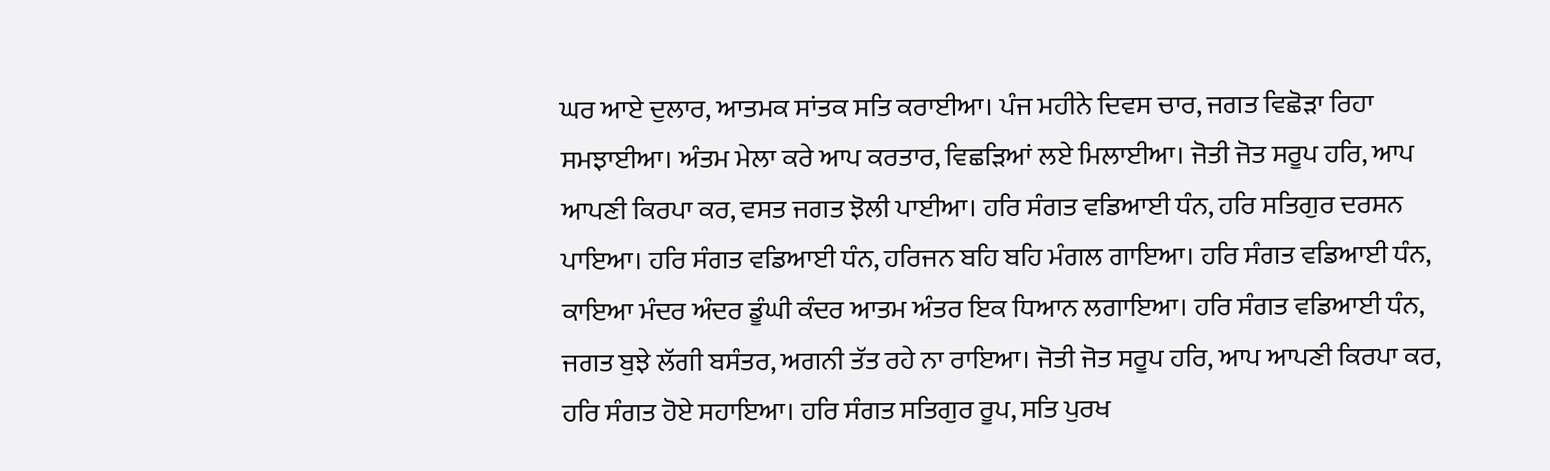ਘਰ ਆਏ ਦੁਲਾਰ, ਆਤਮਕ ਸਾਂਤਕ ਸਤਿ ਕਰਾਈਆ। ਪੰਜ ਮਹੀਨੇ ਦਿਵਸ ਚਾਰ, ਜਗਤ ਵਿਛੋੜਾ ਰਿਹਾ ਸਮਝਾਈਆ। ਅੰਤਮ ਮੇਲਾ ਕਰੇ ਆਪ ਕਰਤਾਰ, ਵਿਛੜਿਆਂ ਲਏ ਮਿਲਾਈਆ। ਜੋਤੀ ਜੋਤ ਸਰੂਪ ਹਰਿ, ਆਪ ਆਪਣੀ ਕਿਰਪਾ ਕਰ, ਵਸਤ ਜਗਤ ਝੋਲੀ ਪਾਈਆ। ਹਰਿ ਸੰਗਤ ਵਡਿਆਈ ਧੰਨ, ਹਰਿ ਸਤਿਗੁਰ ਦਰਸਨ ਪਾਇਆ। ਹਰਿ ਸੰਗਤ ਵਡਿਆਈ ਧੰਨ, ਹਰਿਜਨ ਬਹਿ ਬਹਿ ਮੰਗਲ ਗਾਇਆ। ਹਰਿ ਸੰਗਤ ਵਡਿਆਈ ਧੰਨ, ਕਾਇਆ ਮੰਦਰ ਅੰਦਰ ਡੂੰਘੀ ਕੰਦਰ ਆਤਮ ਅੰਤਰ ਇਕ ਧਿਆਨ ਲਗਾਇਆ। ਹਰਿ ਸੰਗਤ ਵਡਿਆਈ ਧੰਨ, ਜਗਤ ਬੁਝੇ ਲੱਗੀ ਬਸੰਤਰ, ਅਗਨੀ ਤੱਤ ਰਹੇ ਨਾ ਰਾਇਆ। ਜੋਤੀ ਜੋਤ ਸਰੂਪ ਹਰਿ, ਆਪ ਆਪਣੀ ਕਿਰਪਾ ਕਰ, ਹਰਿ ਸੰਗਤ ਹੋਏ ਸਹਾਇਆ। ਹਰਿ ਸੰਗਤ ਸਤਿਗੁਰ ਰੂਪ, ਸਤਿ ਪੁਰਖ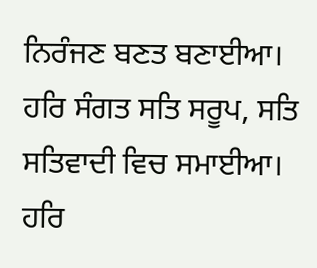ਨਿਰੰਜਣ ਬਣਤ ਬਣਾਈਆ। ਹਰਿ ਸੰਗਤ ਸਤਿ ਸਰੂਪ, ਸਤਿ ਸਤਿਵਾਦੀ ਵਿਚ ਸਮਾਈਆ। ਹਰਿ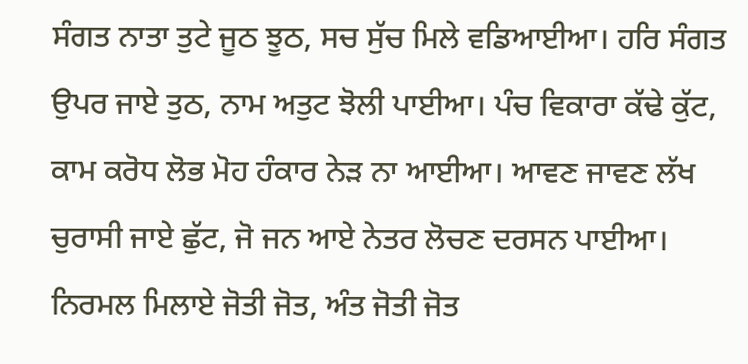ਸੰਗਤ ਨਾਤਾ ਤੁਟੇ ਜੂਠ ਝੂਠ, ਸਚ ਸੁੱਚ ਮਿਲੇ ਵਡਿਆਈਆ। ਹਰਿ ਸੰਗਤ ਉਪਰ ਜਾਏ ਤੁਠ, ਨਾਮ ਅਤੁਟ ਝੋਲੀ ਪਾਈਆ। ਪੰਚ ਵਿਕਾਰਾ ਕੱਢੇ ਕੁੱਟ, ਕਾਮ ਕਰੋਧ ਲੋਭ ਮੋਹ ਹੰਕਾਰ ਨੇੜ ਨਾ ਆਈਆ। ਆਵਣ ਜਾਵਣ ਲੱਖ ਚੁਰਾਸੀ ਜਾਏ ਛੁੱਟ, ਜੋ ਜਨ ਆਏ ਨੇਤਰ ਲੋਚਣ ਦਰਸਨ ਪਾਈਆ। ਨਿਰਮਲ ਮਿਲਾਏ ਜੋਤੀ ਜੋਤ, ਅੰਤ ਜੋਤੀ ਜੋਤ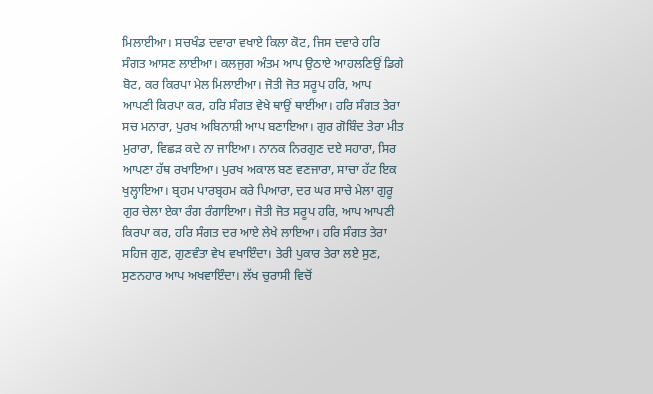ਮਿਲਾਈਆ। ਸਚਖੰਡ ਦਵਾਰਾ ਵਖਾਏ ਕਿਲਾ ਕੋਟ, ਜਿਸ ਦਵਾਰੇ ਹਰਿ ਸੰਗਤ ਆਸਣ ਲਾਈਆ। ਕਲਜੁਗ ਅੰਤਮ ਆਪ ਉਠਾਏ ਆਹਲਣਿਉਂ ਡਿਗੇ ਬੋਟ, ਕਰ ਕਿਰਪਾ ਮੇਲ ਮਿਲਾਈਆ। ਜੋਤੀ ਜੋਤ ਸਰੂਪ ਹਰਿ, ਆਪ ਆਪਣੀ ਕਿਰਪਾ ਕਰ, ਹਰਿ ਸੰਗਤ ਵੇਖੇ ਥਾਉਂ ਥਾਈਂਆ। ਹਰਿ ਸੰਗਤ ਤੇਰਾ ਸਚ ਮਨਾਰਾ, ਪੁਰਖ ਅਬਿਨਾਸ਼ੀ ਆਪ ਬਣਾਇਆ। ਗੁਰ ਗੋਬਿੰਦ ਤੇਰਾ ਮੀਤ ਮੁਰਾਰਾ, ਵਿਛੜ ਕਦੇ ਨਾ ਜਾਇਆ। ਨਾਨਕ ਨਿਰਗੁਣ ਦਏ ਸਹਾਰਾ, ਸਿਰ ਆਪਣਾ ਹੱਥ ਰਖਾਇਆ। ਪੁਰਖ ਅਕਾਲ ਬਣ ਵਣਜਾਰਾ, ਸਾਚਾ ਹੱਟ ਇਕ ਖੁਲ੍ਹਾਇਆ। ਬ੍ਰਹਮ ਪਾਰਬ੍ਰਹਮ ਕਰੇ ਪਿਆਰਾ, ਦਰ ਘਰ ਸਾਚੇ ਮੇਲਾ ਗੁਰੂ ਗੁਰ ਚੇਲਾ ਏਕਾ ਰੰਗ ਰੰਗਾਇਆ। ਜੋਤੀ ਜੋਤ ਸਰੂਪ ਹਰਿ, ਆਪ ਆਪਣੀ ਕਿਰਪਾ ਕਰ, ਹਰਿ ਸੰਗਤ ਦਰ ਆਏ ਲੇਖੇ ਲਾਇਆ। ਹਰਿ ਸੰਗਤ ਤੇਰਾ ਸਹਿਜ ਗੁਣ, ਗੁਣਵੰਤਾ ਵੇਖ ਵਖਾਇੰਦਾ। ਤੇਰੀ ਪੁਕਾਰ ਤੇਰਾ ਲਏ ਸੁਣ, ਸੁਣਨਹਾਰ ਆਪ ਅਖਵਾਇੰਦਾ। ਲੱਖ ਚੁਰਾਸੀ ਵਿਚੋਂ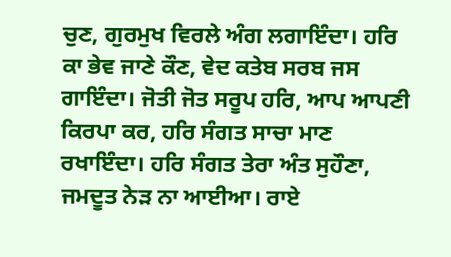ਚੁਣ, ਗੁਰਮੁਖ ਵਿਰਲੇ ਅੰਗ ਲਗਾਇੰਦਾ। ਹਰਿ ਕਾ ਭੇਵ ਜਾਣੇ ਕੌਣ, ਵੇਦ ਕਤੇਬ ਸਰਬ ਜਸ ਗਾਇੰਦਾ। ਜੋਤੀ ਜੋਤ ਸਰੂਪ ਹਰਿ, ਆਪ ਆਪਣੀ ਕਿਰਪਾ ਕਰ, ਹਰਿ ਸੰਗਤ ਸਾਚਾ ਮਾਣ ਰਖਾਇੰਦਾ। ਹਰਿ ਸੰਗਤ ਤੇਰਾ ਅੰਤ ਸੁਹੌਣਾ, ਜਮਦੂਤ ਨੇੜ ਨਾ ਆਈਆ। ਰਾਏ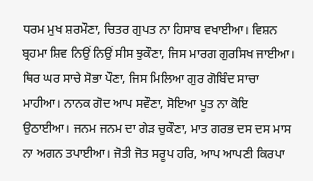ਧਰਮ ਮੁਖ ਸ਼ਰਮੌਣਾ, ਚਿਤਰ ਗੁਪਤ ਨਾ ਹਿਸਾਬ ਵਖਾਈਆ। ਵਿਸ਼ਨ ਬ੍ਰਹਮਾ ਸ਼ਿਵ ਨਿਉਂ ਨਿਉਂ ਸੀਸ ਝੁਕੌਣਾ, ਜਿਸ ਮਾਰਗ ਗੁਰਸਿਖ ਜਾਈਆ। ਥਿਰ ਘਰ ਸਾਚੇ ਸੋਭਾ ਪੌਣਾ, ਜਿਸ ਮਿਲਿਆ ਗੁਰ ਗੋਬਿੰਦ ਸਾਚਾ ਮਾਹੀਆ। ਨਾਨਕ ਗੋਦ ਆਪ ਸਵੌਣਾ, ਸੋਇਆ ਪੂਤ ਨਾ ਕੋਇ ਉਠਾਈਆ। ਜਨਮ ਜਨਮ ਦਾ ਗੇੜ ਚੁਕੌਣਾ, ਮਾਤ ਗਰਭ ਦਸ ਦਸ ਮਾਸ ਨਾ ਅਗਨ ਤਪਾਈਆ। ਜੋਤੀ ਜੋਤ ਸਰੂਪ ਹਰਿ, ਆਪ ਆਪਣੀ ਕਿਰਪਾ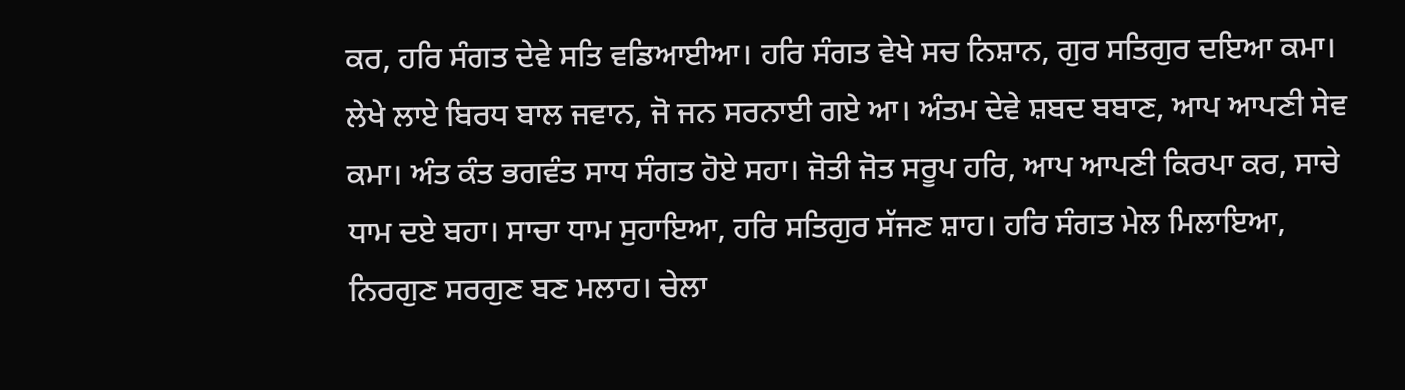ਕਰ, ਹਰਿ ਸੰਗਤ ਦੇਵੇ ਸਤਿ ਵਡਿਆਈਆ। ਹਰਿ ਸੰਗਤ ਵੇਖੇ ਸਚ ਨਿਸ਼ਾਨ, ਗੁਰ ਸਤਿਗੁਰ ਦਇਆ ਕਮਾ। ਲੇਖੇ ਲਾਏ ਬਿਰਧ ਬਾਲ ਜਵਾਨ, ਜੋ ਜਨ ਸਰਨਾਈ ਗਏ ਆ। ਅੰਤਮ ਦੇਵੇ ਸ਼ਬਦ ਬਬਾਣ, ਆਪ ਆਪਣੀ ਸੇਵ ਕਮਾ। ਅੰਤ ਕੰਤ ਭਗਵੰਤ ਸਾਧ ਸੰਗਤ ਹੋਏ ਸਹਾ। ਜੋਤੀ ਜੋਤ ਸਰੂਪ ਹਰਿ, ਆਪ ਆਪਣੀ ਕਿਰਪਾ ਕਰ, ਸਾਚੇ ਧਾਮ ਦਏ ਬਹਾ। ਸਾਚਾ ਧਾਮ ਸੁਹਾਇਆ, ਹਰਿ ਸਤਿਗੁਰ ਸੱਜਣ ਸ਼ਾਹ। ਹਰਿ ਸੰਗਤ ਮੇਲ ਮਿਲਾਇਆ, ਨਿਰਗੁਣ ਸਰਗੁਣ ਬਣ ਮਲਾਹ। ਚੇਲਾ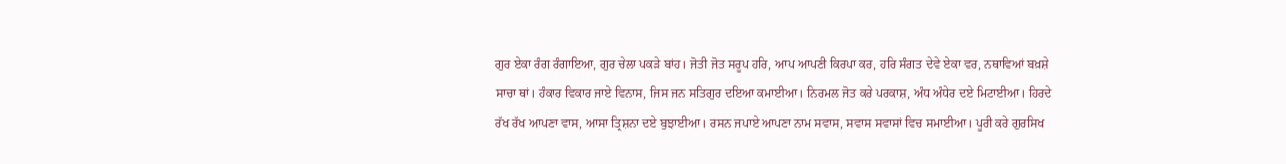ਗੁਰ ਏਕਾ ਰੰਗ ਰੰਗਾਇਆ, ਗੁਰ ਚੇਲਾ ਪਕੜੇ ਬਾਂਹ। ਜੋਤੀ ਜੋਤ ਸਰੂਪ ਹਰਿ, ਆਪ ਆਪਣੀ ਕਿਰਪਾ ਕਰ, ਹਰਿ ਸੰਗਤ ਦੇਵੇ ਏਕਾ ਵਰ, ਨਥਾਵਿਆਂ ਬਖ਼ਸ਼ੇ ਸਾਚਾ ਥਾਂ। ਹੰਕਾਰ ਵਿਕਾਰ ਜਾਏ ਵਿਨਾਸ, ਜਿਸ ਜਨ ਸਤਿਗੁਰ ਦਇਆ ਕਮਾਈਆ। ਨਿਰਮਲ ਜੋਤ ਕਰੇ ਪਰਕਾਸ਼, ਅੰਧ ਅੰਧੇਰ ਦਏ ਮਿਟਾਈਆ। ਹਿਰਦੇ ਰੱਖ ਰੱਖ ਆਪਣਾ ਵਾਸ, ਆਸਾ ਤ੍ਰਿਸ਼ਨਾ ਦਏ ਬੁਝਾਈਆ। ਰਸਨ ਜਪਾਏ ਆਪਣਾ ਨਾਮ ਸਵਾਸ, ਸਵਾਸ ਸਵਾਸਾਂ ਵਿਚ ਸਮਾਈਆ। ਪੂਰੀ ਕਰੇ ਗੁਰਸਿਖ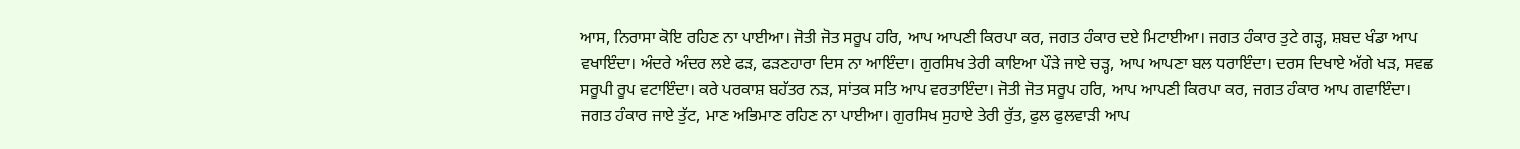ਆਸ, ਨਿਰਾਸਾ ਕੋਇ ਰਹਿਣ ਨਾ ਪਾਈਆ। ਜੋਤੀ ਜੋਤ ਸਰੂਪ ਹਰਿ, ਆਪ ਆਪਣੀ ਕਿਰਪਾ ਕਰ, ਜਗਤ ਹੰਕਾਰ ਦਏ ਮਿਟਾਈਆ। ਜਗਤ ਹੰਕਾਰ ਤੁਟੇ ਗੜ੍ਹ, ਸ਼ਬਦ ਖੰਡਾ ਆਪ ਵਖਾਇੰਦਾ। ਅੰਦਰੇ ਅੰਦਰ ਲਏ ਫੜ, ਫੜਣਹਾਰਾ ਦਿਸ ਨਾ ਆਇੰਦਾ। ਗੁਰਸਿਖ ਤੇਰੀ ਕਾਇਆ ਪੌੜੇ ਜਾਏ ਚੜ੍ਹ, ਆਪ ਆਪਣਾ ਬਲ ਧਰਾਇੰਦਾ। ਦਰਸ ਦਿਖਾਏ ਅੱਗੇ ਖੜ, ਸਵਛ ਸਰੂਪੀ ਰੂਪ ਵਟਾਇੰਦਾ। ਕਰੇ ਪਰਕਾਸ਼ ਬਹੱਤਰ ਨੜ, ਸਾਂਤਕ ਸਤਿ ਆਪ ਵਰਤਾਇੰਦਾ। ਜੋਤੀ ਜੋਤ ਸਰੂਪ ਹਰਿ, ਆਪ ਆਪਣੀ ਕਿਰਪਾ ਕਰ, ਜਗਤ ਹੰਕਾਰ ਆਪ ਗਵਾਇੰਦਾ। ਜਗਤ ਹੰਕਾਰ ਜਾਏ ਤੁੱਟ, ਮਾਣ ਅਭਿਮਾਣ ਰਹਿਣ ਨਾ ਪਾਈਆ। ਗੁਰਸਿਖ ਸੁਹਾਏ ਤੇਰੀ ਰੁੱਤ, ਫੁਲ ਫੁਲਵਾੜੀ ਆਪ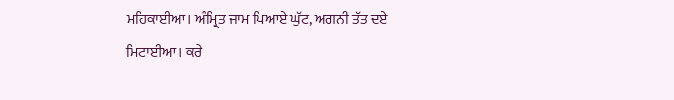ਮਹਿਕਾਈਆ। ਅੰਮ੍ਰਿਤ ਜਾਮ ਪਿਆਏ ਘੁੱਟ, ਅਗਨੀ ਤੱਤ ਦਏ ਮਿਟਾਈਆ। ਕਰੇ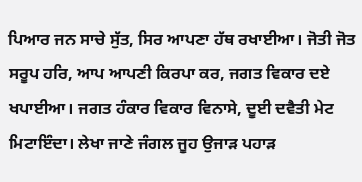ਪਿਆਰ ਜਨ ਸਾਚੇ ਸੁੱਤ, ਸਿਰ ਆਪਣਾ ਹੱਥ ਰਖਾਈਆ। ਜੋਤੀ ਜੋਤ ਸਰੂਪ ਹਰਿ, ਆਪ ਆਪਣੀ ਕਿਰਪਾ ਕਰ, ਜਗਤ ਵਿਕਾਰ ਦਏ ਖਪਾਈਆ। ਜਗਤ ਹੰਕਾਰ ਵਿਕਾਰ ਵਿਨਾਸੇ, ਦੂਈ ਦਵੈਤੀ ਮੇਟ ਮਿਟਾਇੰਦਾ। ਲੇਖਾ ਜਾਣੇ ਜੰਗਲ ਜੂਹ ਉਜਾੜ ਪਹਾੜ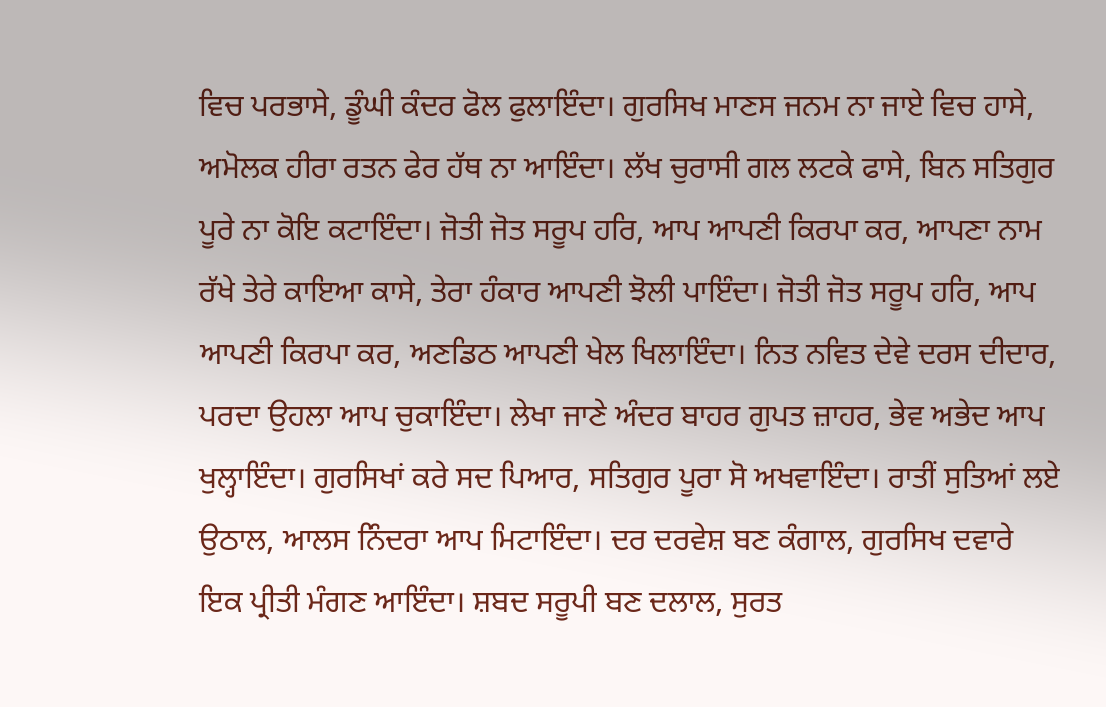ਵਿਚ ਪਰਭਾਸੇ, ਡੂੰਘੀ ਕੰਦਰ ਫੋਲ ਫੁਲਾਇੰਦਾ। ਗੁਰਸਿਖ ਮਾਣਸ ਜਨਮ ਨਾ ਜਾਏ ਵਿਚ ਹਾਸੇ, ਅਮੋਲਕ ਹੀਰਾ ਰਤਨ ਫੇਰ ਹੱਥ ਨਾ ਆਇੰਦਾ। ਲੱਖ ਚੁਰਾਸੀ ਗਲ ਲਟਕੇ ਫਾਸੇ, ਬਿਨ ਸਤਿਗੁਰ ਪੂਰੇ ਨਾ ਕੋਇ ਕਟਾਇੰਦਾ। ਜੋਤੀ ਜੋਤ ਸਰੂਪ ਹਰਿ, ਆਪ ਆਪਣੀ ਕਿਰਪਾ ਕਰ, ਆਪਣਾ ਨਾਮ ਰੱਖੇ ਤੇਰੇ ਕਾਇਆ ਕਾਸੇ, ਤੇਰਾ ਹੰਕਾਰ ਆਪਣੀ ਝੋਲੀ ਪਾਇੰਦਾ। ਜੋਤੀ ਜੋਤ ਸਰੂਪ ਹਰਿ, ਆਪ ਆਪਣੀ ਕਿਰਪਾ ਕਰ, ਅਣਡਿਠ ਆਪਣੀ ਖੇਲ ਖਿਲਾਇੰਦਾ। ਨਿਤ ਨਵਿਤ ਦੇਵੇ ਦਰਸ ਦੀਦਾਰ, ਪਰਦਾ ਉਹਲਾ ਆਪ ਚੁਕਾਇੰਦਾ। ਲੇਖਾ ਜਾਣੇ ਅੰਦਰ ਬਾਹਰ ਗੁਪਤ ਜ਼ਾਹਰ, ਭੇਵ ਅਭੇਦ ਆਪ ਖੁਲ੍ਹਾਇੰਦਾ। ਗੁਰਸਿਖਾਂ ਕਰੇ ਸਦ ਪਿਆਰ, ਸਤਿਗੁਰ ਪੂਰਾ ਸੋ ਅਖਵਾਇੰਦਾ। ਰਾਤੀਂ ਸੁਤਿਆਂ ਲਏ ਉਠਾਲ, ਆਲਸ ਨਿੰਦਰਾ ਆਪ ਮਿਟਾਇੰਦਾ। ਦਰ ਦਰਵੇਸ਼ ਬਣ ਕੰਗਾਲ, ਗੁਰਸਿਖ ਦਵਾਰੇ ਇਕ ਪ੍ਰੀਤੀ ਮੰਗਣ ਆਇੰਦਾ। ਸ਼ਬਦ ਸਰੂਪੀ ਬਣ ਦਲਾਲ, ਸੁਰਤ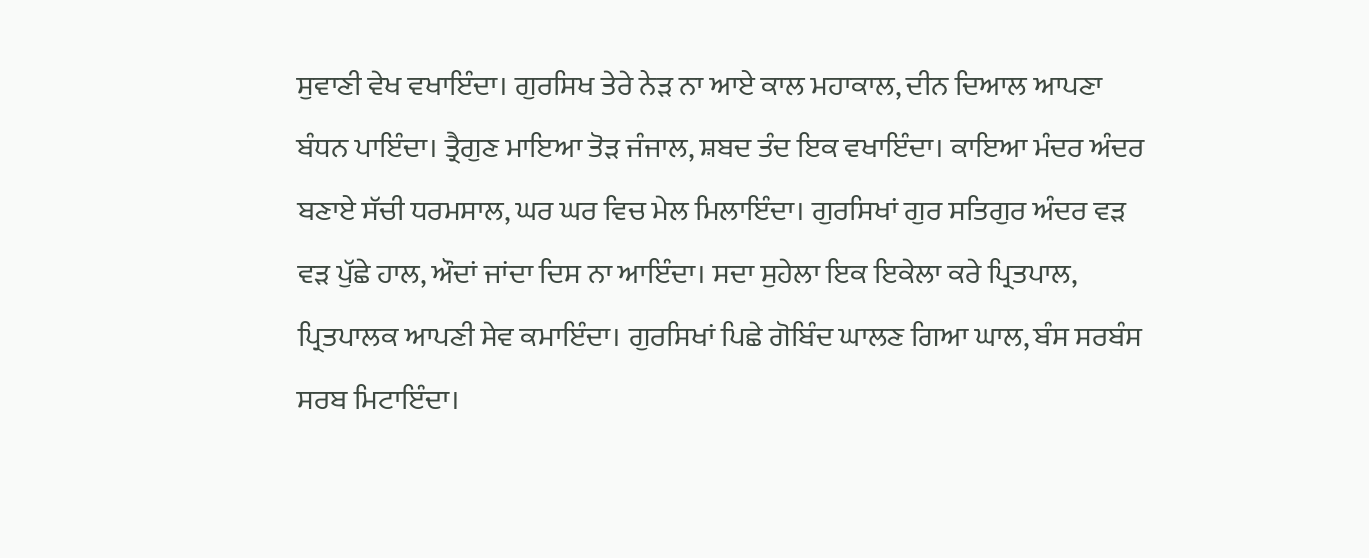ਸੁਵਾਣੀ ਵੇਖ ਵਖਾਇੰਦਾ। ਗੁਰਸਿਖ ਤੇਰੇ ਨੇੜ ਨਾ ਆਏ ਕਾਲ ਮਹਾਕਾਲ, ਦੀਨ ਦਿਆਲ ਆਪਣਾ ਬੰਧਨ ਪਾਇੰਦਾ। ਤ੍ਰੈਗੁਣ ਮਾਇਆ ਤੋੜ ਜੰਜਾਲ, ਸ਼ਬਦ ਤੰਦ ਇਕ ਵਖਾਇੰਦਾ। ਕਾਇਆ ਮੰਦਰ ਅੰਦਰ ਬਣਾਏ ਸੱਚੀ ਧਰਮਸਾਲ, ਘਰ ਘਰ ਵਿਚ ਮੇਲ ਮਿਲਾਇੰਦਾ। ਗੁਰਸਿਖਾਂ ਗੁਰ ਸਤਿਗੁਰ ਅੰਦਰ ਵੜ ਵੜ ਪੁੱਛੇ ਹਾਲ, ਔਦਾਂ ਜਾਂਦਾ ਦਿਸ ਨਾ ਆਇੰਦਾ। ਸਦਾ ਸੁਹੇਲਾ ਇਕ ਇਕੇਲਾ ਕਰੇ ਪ੍ਰਿਤਪਾਲ, ਪ੍ਰਿਤਪਾਲਕ ਆਪਣੀ ਸੇਵ ਕਮਾਇੰਦਾ। ਗੁਰਸਿਖਾਂ ਪਿਛੇ ਗੋਬਿੰਦ ਘਾਲਣ ਗਿਆ ਘਾਲ, ਬੰਸ ਸਰਬੰਸ ਸਰਬ ਮਿਟਾਇੰਦਾ।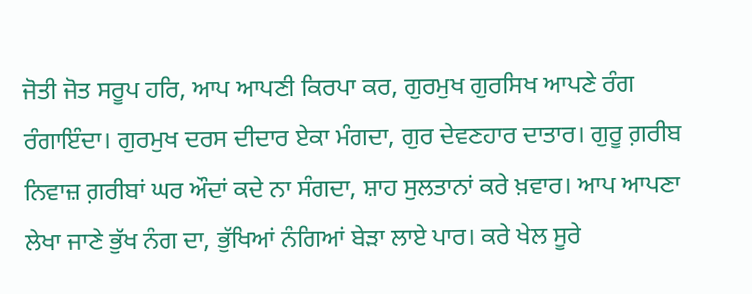ਜੋਤੀ ਜੋਤ ਸਰੂਪ ਹਰਿ, ਆਪ ਆਪਣੀ ਕਿਰਪਾ ਕਰ, ਗੁਰਮੁਖ ਗੁਰਸਿਖ ਆਪਣੇ ਰੰਗ ਰੰਗਾਇੰਦਾ। ਗੁਰਮੁਖ ਦਰਸ ਦੀਦਾਰ ਏਕਾ ਮੰਗਦਾ, ਗੁਰ ਦੇਵਣਹਾਰ ਦਾਤਾਰ। ਗੁਰੂ ਗ਼ਰੀਬ ਨਿਵਾਜ਼ ਗ਼ਰੀਬਾਂ ਘਰ ਔਦਾਂ ਕਦੇ ਨਾ ਸੰਗਦਾ, ਸ਼ਾਹ ਸੁਲਤਾਨਾਂ ਕਰੇ ਖ਼ਵਾਰ। ਆਪ ਆਪਣਾ ਲੇਖਾ ਜਾਣੇ ਭੁੱਖ ਨੰਗ ਦਾ, ਭੁੱਖਿਆਂ ਨੰਗਿਆਂ ਬੇੜਾ ਲਾਏ ਪਾਰ। ਕਰੇ ਖੇਲ ਸੂਰੇ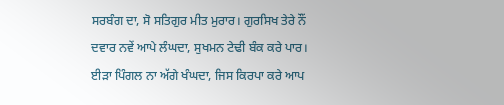ਸਰਬੰਗ ਦਾ, ਸੋ ਸਤਿਗੁਰ ਮੀਤ ਮੁਰਾਰ। ਗੁਰਸਿਖ ਤੇਰੇ ਨੌਂ ਦਵਾਰ ਨਵੇਂ ਆਪੇ ਲੰਘਦਾ, ਸੁਖਮਨ ਟੇਢੀ ਬੰਕ ਕਰੇ ਪਾਰ। ਈੜਾ ਪਿੰਗਲ ਨਾ ਅੱਗੇ ਖੰਘਦਾ, ਜਿਸ ਕਿਰਪਾ ਕਰੇ ਆਪ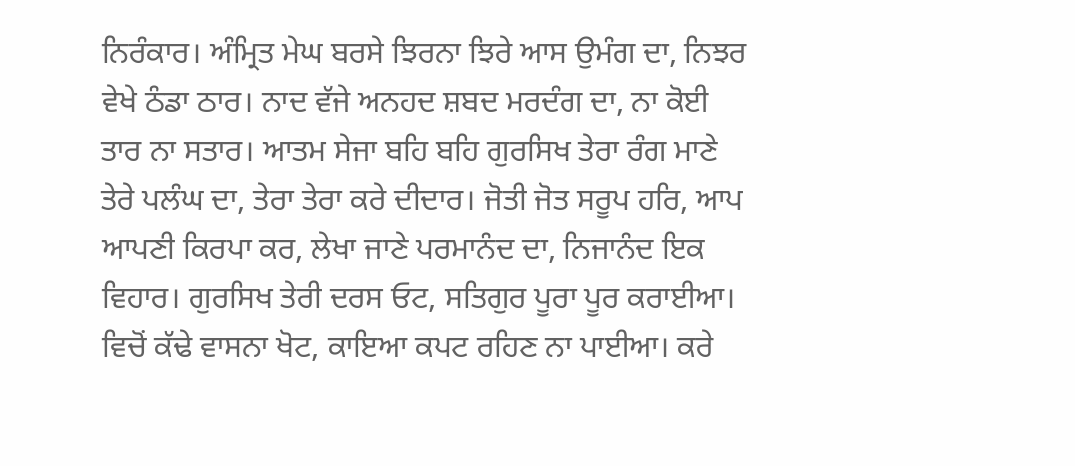ਨਿਰੰਕਾਰ। ਅੰਮ੍ਰਿਤ ਮੇਘ ਬਰਸੇ ਝਿਰਨਾ ਝਿਰੇ ਆਸ ਉਮੰਗ ਦਾ, ਨਿਝਰ ਵੇਖੇ ਠੰਡਾ ਠਾਰ। ਨਾਦ ਵੱਜੇ ਅਨਹਦ ਸ਼ਬਦ ਮਰਦੰਗ ਦਾ, ਨਾ ਕੋਈ ਤਾਰ ਨਾ ਸਤਾਰ। ਆਤਮ ਸੇਜਾ ਬਹਿ ਬਹਿ ਗੁਰਸਿਖ ਤੇਰਾ ਰੰਗ ਮਾਣੇ ਤੇਰੇ ਪਲੰਘ ਦਾ, ਤੇਰਾ ਤੇਰਾ ਕਰੇ ਦੀਦਾਰ। ਜੋਤੀ ਜੋਤ ਸਰੂਪ ਹਰਿ, ਆਪ ਆਪਣੀ ਕਿਰਪਾ ਕਰ, ਲੇਖਾ ਜਾਣੇ ਪਰਮਾਨੰਦ ਦਾ, ਨਿਜਾਨੰਦ ਇਕ ਵਿਹਾਰ। ਗੁਰਸਿਖ ਤੇਰੀ ਦਰਸ ਓਟ, ਸਤਿਗੁਰ ਪੂਰਾ ਪੂਰ ਕਰਾਈਆ। ਵਿਚੋਂ ਕੱਢੇ ਵਾਸਨਾ ਖੋਟ, ਕਾਇਆ ਕਪਟ ਰਹਿਣ ਨਾ ਪਾਈਆ। ਕਰੇ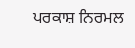ਪਰਕਾਸ਼ ਨਿਰਮਲ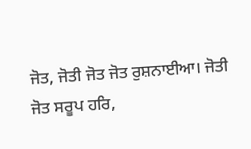ਜੋਤ, ਜੋਤੀ ਜੋਤ ਜੋਤ ਰੁਸ਼ਨਾਈਆ। ਜੋਤੀ ਜੋਤ ਸਰੂਪ ਹਰਿ,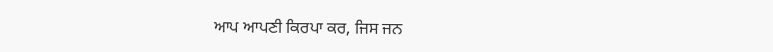ਆਪ ਆਪਣੀ ਕਿਰਪਾ ਕਰ, ਜਿਸ ਜਨ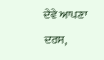ਦੇਵੇ ਆਪਣਾ ਦਰਸ,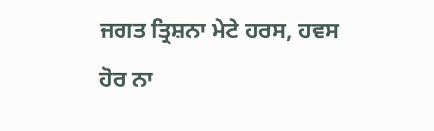ਜਗਤ ਤ੍ਰਿਸ਼ਨਾ ਮੇਟੇ ਹਰਸ, ਹਵਸ ਹੋਰ ਨਾ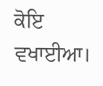ਕੋਇ ਵਖਾਈਆ।